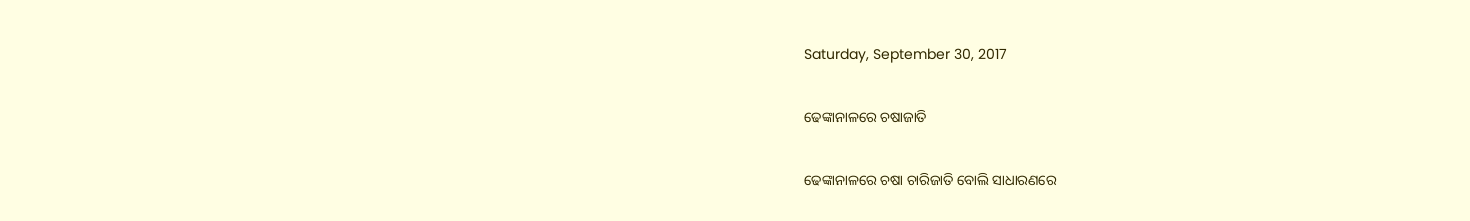Saturday, September 30, 2017

ଢେଙ୍କାନାଳରେ ଚଷାଜାତି

ଢେଙ୍କାନାଳରେ ଚଷା ଚାରିଜାତି ବୋଲି ସାଧାରଣରେ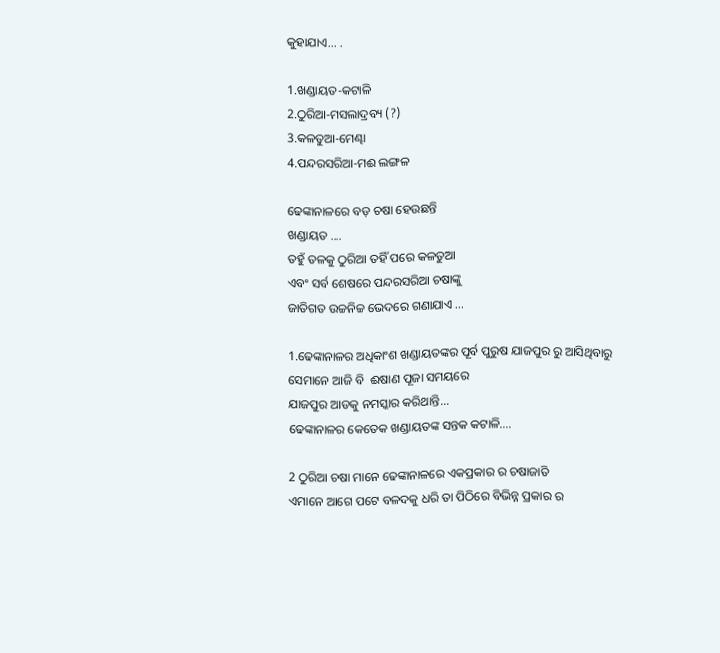କୁହାଯାଏ... .

1.ଖଣ୍ଡାୟତ-କଟାଳି
2.ଠୁରିଆ-ମସଲାଦ୍ରବ୍ୟ (?)
3.କଳତୁଆ-ମେଣ୍ଢା
4.ପନ୍ଦରସରିଆ-ମଈ ଲଙ୍ଗଳ

ଢେଙ୍କାନାଳରେ ବଡ଼ ଚଷା ହେଉଛନ୍ତି
ଖଣ୍ଡାୟତ ....
ତହୁଁ ତଳକୁ ଠୁରିଆ ତହିଁ ପରେ କଳତୁଆ
ଏବଂ ସର୍ବ ଶେଷରେ ପନ୍ଦରସରିଆ ଚଷାଙ୍କୁ
ଜାତିଗତ ଉଚ୍ଚନିଚ୍ଚ ଭେଦରେ ଗଣାଯାଏ ...

1.ଢେଙ୍କାନାଳର ଅଧିକାଂଶ ଖଣ୍ଡାୟତଙ୍କର ପୂର୍ବ ପୁରୁଷ ଯାଜପୁର ରୁ ଆସିଥିବାରୁ
ସେମାନେ ଆଜି ବି  ଈଷାଣ ପୂଜା ସମୟରେ
ଯାଜପୁର ଆଡକୁ ନମସ୍କାର କରିଥାନ୍ତି...
ଢେଙ୍କାନାଳର କେତେକ ଖଣ୍ଡାୟତଙ୍କ ସନ୍ତକ କଟାଳି....

2 ଠୁରିଆ ଚଷା ମାନେ ଢେଙ୍କାନାଳରେ ଏକପ୍ରକାର ର ଚଷାଜାତି
ଏମାନେ ଆଗେ ପଟେ ବଳଦକୁ ଧରି ତା ପିଠିରେ ବିଭିନ୍ନ ପ୍ରକାର ର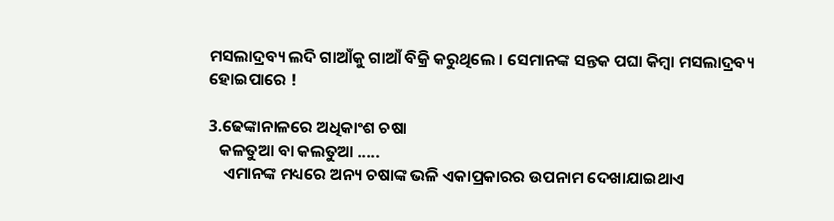ମସଲାଦ୍ରବ୍ୟ ଲଦି ଗାଆଁକୁ ଗାଆଁ ବିକ୍ରି କରୁଥିଲେ । ସେମାନଙ୍କ ସନ୍ତକ ପଘା କିମ୍ବା ମସଲାଦ୍ରବ୍ୟ ହୋଇପାରେ !

3.ଢେଙ୍କାନାଳରେ ଅଧିକାଂଶ ଚଷା
   କଳତୁଆ ବା କଲତୁଆ .....
    ଏମାନଙ୍କ ମଧ୍ୟରେ ଅନ୍ୟ ଚଷାଙ୍କ ଭଳି ଏକାପ୍ରକାରର ଉପନାମ ଦେଖାଯାଇଥାଏ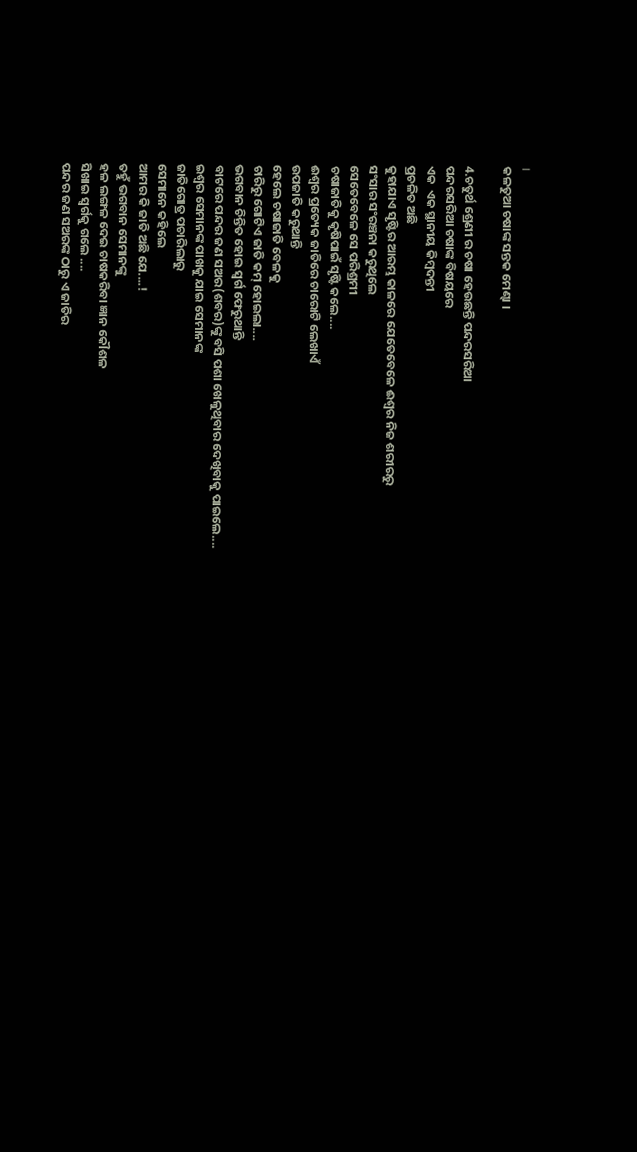।
କଳତୁଆ ଚଷାଙ୍କ ସନ୍ତକ ମେଣ୍ଢା ।

4.ଚତୁର୍ଥ ଶ୍ରେଣୀ ର ଚଷା ହେଉଛନ୍ତି ପନ୍ଦରସରିଆ
ପନ୍ଦରସରିଆ ଚଷାଙ୍କ ବିଷୟରେ
ଏକ  ଏକ ସ୍ଥାନୀୟ କିମ୍ବଦନ୍ତୀ
ପ୍ରଚଳିତ ଅଛି
କୁହାଯାଏ ସୃଷ୍ଟିର ଆରମ୍ଭ କାଳରେ ଯେତେବେଳେ ଈଶ୍ବର ନିଜ ଶରୀରରୁ
ସଂସାର ସଂରଞ୍ଚନା କରୁଥିଲେ
ସେତେବେଳେ ସେ ପରିଶ୍ରମୀ
ଚଷାଜାତିକୁ କୃଷିପାଇଁ ସୃଷ୍ଟି କଲେ....
ଈଶ୍ବର ପ୍ରତ୍ୟେକ ଜାତିରେ ଚାରୋଟି ଲେଖାଏଁ
ଉପଜାତି କରୁଥାନ୍ତି
ହେଲେ ଚଷାଜାତି ବେଳକୁ
ଚାରିରୁ ଗୋଟିଏ ଜାତି କମ୍ ହୋଇଲା....
ଭଗବାନ ଚିନ୍ତିତ ହୋଇ ସ୍ବର୍ଗ ଫେରୁଥାନ୍ତି
ବାଟରେ ପନ୍ଦର ଜଣ ସଅର(ଶବର)ଙ୍କୁ ବସି ପଶା ଖେଳୁଥିବାର ଦେଖିବାକୁ ପାଇଲେ....
ଇଶ୍ବର ସେମାନଙ୍କ ପାଖକୁ ଯାଇ ସେମାନଙ୍କ
ଜାତିଗୋତ୍ର ପଚାରିଲାରୁ
ସେମାନେ କହିଲେ
ଆମର କି ଜାତି ଅଛି ଯେ....!
ତହୁଁ ଭଗବାନ ସେମାନଙ୍କୁ
ହଳ ଲଙ୍ଗଳ ଦେଇ ଚାଷକରିବା ଜ୍ଞାନ କୌଶଳ
ସିଖାଇ ସ୍ବର୍ଗକୁ ଗଲେ ....
ପନ୍ଦର ଜଣ ସଅରଙ୍କ ଠାରୁ ଏ ଜାତିର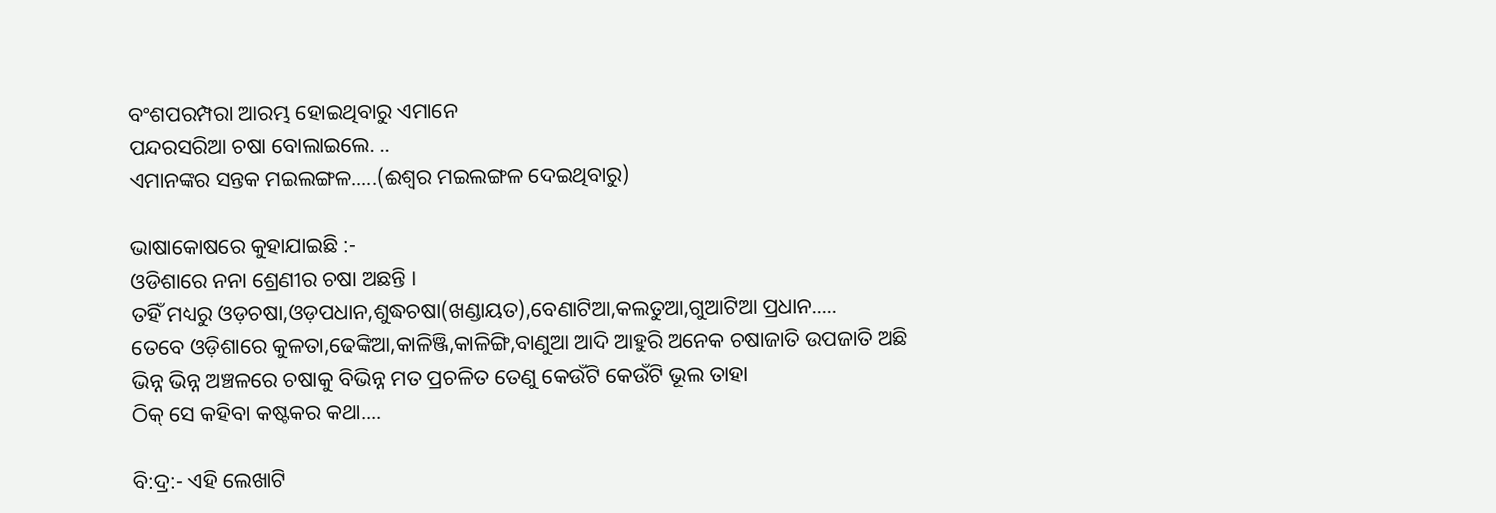ବଂଶପରମ୍ପରା ଆରମ୍ଭ ହୋଇଥିବାରୁ ଏମାନେ
ପନ୍ଦରସରିଆ ଚଷା ବୋଲାଇଲେ. ..
ଏମାନଙ୍କର ସନ୍ତକ ମଇଲଙ୍ଗଳ.....(ଈଶ୍ଵର ମଇଲଙ୍ଗଳ ଦେଇଥିବାରୁ)

ଭାଷାକୋଷରେ କୁହାଯାଇଛି :-
ଓଡିଶାରେ ନନା ଶ୍ରେଣୀର ଚଷା ଅଛନ୍ତି ।
ତହିଁ ମଧ୍ୟରୁ ଓଡ଼ଚଷା,ଓଡ଼ପଧାନ,ଶୁଦ୍ଧଚଷା(ଖଣ୍ଡାୟତ),ବେଣାଟିଆ,କଲତୁଆ,ଗୁଆଟିଆ ପ୍ରଧାନ.....
ତେବେ ଓଡ଼ିଶାରେ କୁଳତା,ଢେଙ୍କିଆ,କାଳିଞ୍ଜି,କାଳିଙ୍ଗି,ବାଣୁଆ ଆଦି ଆହୁରି ଅନେକ ଚଷାଜାତି ଉପଜାତି ଅଛି
ଭିନ୍ନ ଭିନ୍ନ ଅଞ୍ଚଳରେ ଚଷାକୁ ବିଭିନ୍ନ ମତ ପ୍ରଚଳିତ ତେଣୁ କେଉଁଟି କେଉଁଟି ଭୂଲ ତାହା
ଠିକ୍ ସେ କହିବା କଷ୍ଟକର କଥା....

ବି:ଦ୍ର:- ଏହି ଲେଖାଟି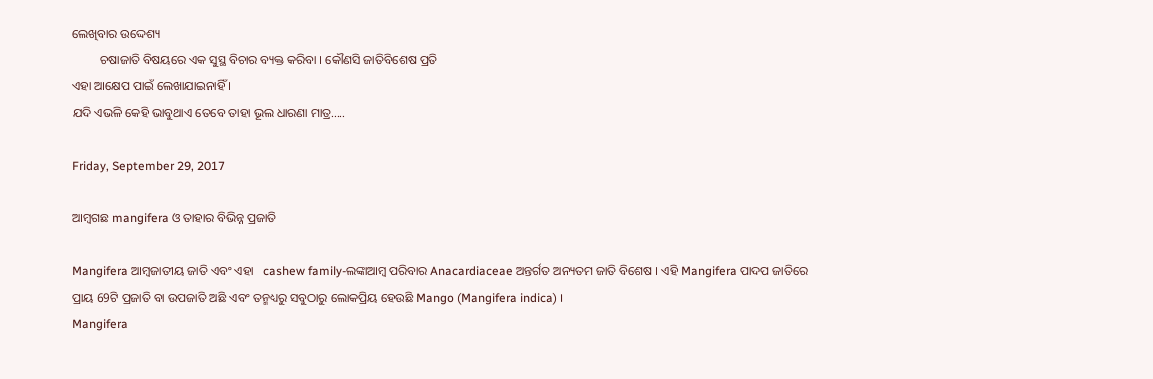ଲେଖିବାର ଉଦ୍ଦେଶ୍ୟ
         ଚଷାଜାତି ବିଷୟରେ ଏକ ସୁସ୍ଥ ବିଚାର ବ୍ୟକ୍ତ କରିବା । କୌଣସି ଜାତିବିଶେଷ ପ୍ରତି
ଏହା ଆକ୍ଷେପ ପାଇଁ ଲେଖାଯାଇନାହିଁ ।
ଯଦି ଏଭଳି କେହି ଭାବୁଥାଏ ତେବେ ତାହା ଭୂଲ ଧାରଣା ମାତ୍ର.....

Friday, September 29, 2017

ଆମ୍ବଗଛ mangifera ଓ ତାହାର ବିଭିନ୍ନ ପ୍ରଜାତି

Mangifera ଆମ୍ବଜାତୀୟ ଜାତି ଏବଂ ଏହା   cashew family-ଲଙ୍କାଆମ୍ବ ପରିବାର Anacardiaceae ଅନ୍ତର୍ଗତ ଅନ୍ୟତମ ଜାତି ବିଶେଷ । ଏହି Mangifera ପାଦପ ଜାତିରେ
ପ୍ରାୟ 69ଟି ପ୍ରଜାତି ବା ଉପଜାତି ଅଛି ଏବଂ ତନ୍ମଧ୍ୟରୁ ସବୁଠାରୁ ଲୋକପ୍ରିୟ ହେଉଛି Mango (Mangifera indica) ।
Mangifera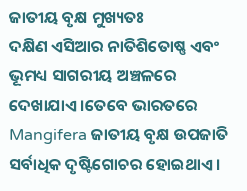ଜାତୀୟ ବୃକ୍ଷ ମୁଖ୍ୟତଃ
ଦକ୍ଷିଣ ଏସିଆର ନାତିଶିତୋଷ୍ଣ ଏବଂ ଭୂମଧ୍ୟ ସାଗରୀୟ ଅଞ୍ଚଳରେ ଦେଖାଯାଏ ।ତେବେ ଭାରତରେ Mangifera ଜାତୀୟ ବୃକ୍ଷ ଉପଜାତି ସର୍ବାଧିକ ଦୃଷ୍ଟିଗୋଚର ହୋଇଥାଏ ।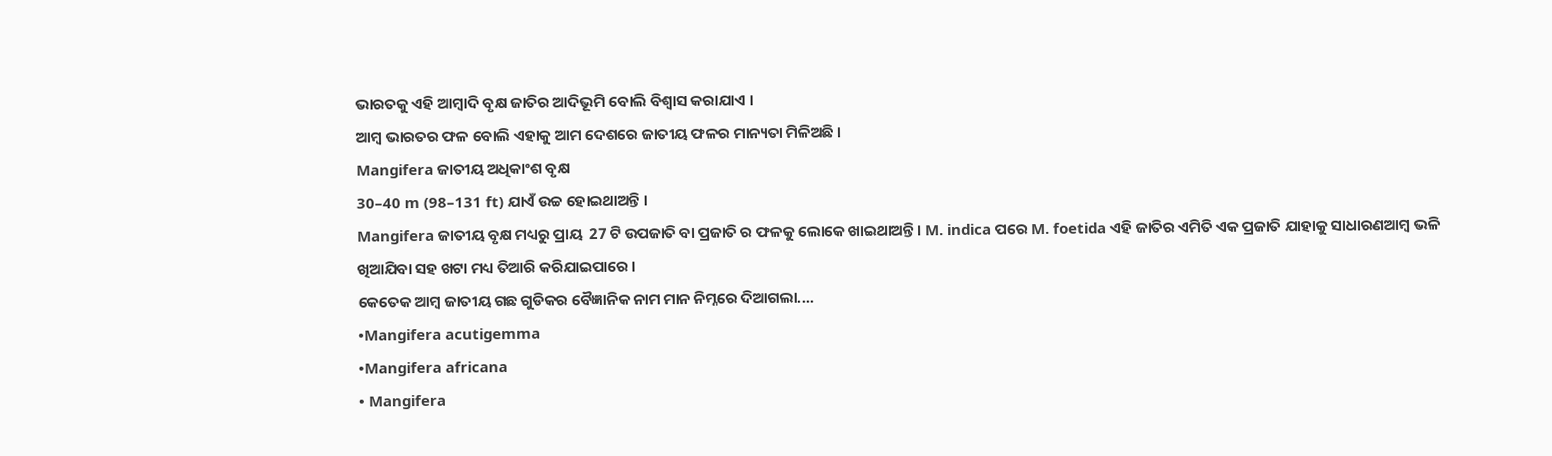ଭାରତକୁ ଏହି ଆମ୍ବାଦି ବୃକ୍ଷ ଜାତିର ଆଦିଭୂମି ବୋଲି ବିଶ୍ବାସ କରାଯାଏ ।
ଆମ୍ବ ଭାରତର ଫଳ ବୋଲି ଏହାକୁ ଆମ ଦେଶରେ ଜାତୀୟ ଫଳର ମାନ୍ୟତା ମିଳିଅଛି ।
Mangifera ଜାତୀୟ ଅଧିକାଂଶ ବୃକ୍ଷ
30–40 m (98–131 ft) ଯାଏଁ ଉଚ୍ଚ ହୋଇଥାଅନ୍ତି ।
Mangifera ଜାତୀୟ ବୃକ୍ଷ ମଧ୍ୟରୁ ପ୍ରାୟ  27 ଟି ଉପଜାତି ବା ପ୍ରଜାତି ର ଫଳକୁ ଲୋକେ ଖାଇଥାଅନ୍ତି । M. indica ପରେ M. foetida ଏହି ଜାତିର ଏମିତି ଏକ ପ୍ରଜାତି ଯାହାକୁ ସାଧାରଣଆମ୍ବ ଭଳି ଖିଆଯିବା ସହ ଖଟା ମଧ୍ୟ ତିଆରି କରିଯାଇପାରେ ।
କେତେକ ଆମ୍ବ ଜାତୀୟ ଗଛ ଗୁଡିକର ବୈଜ୍ଞାନିକ ନାମ ମାନ ନିମ୍ନରେ ଦିଆଗଲା....
•Mangifera acutigemma
•Mangifera africana
• Mangifera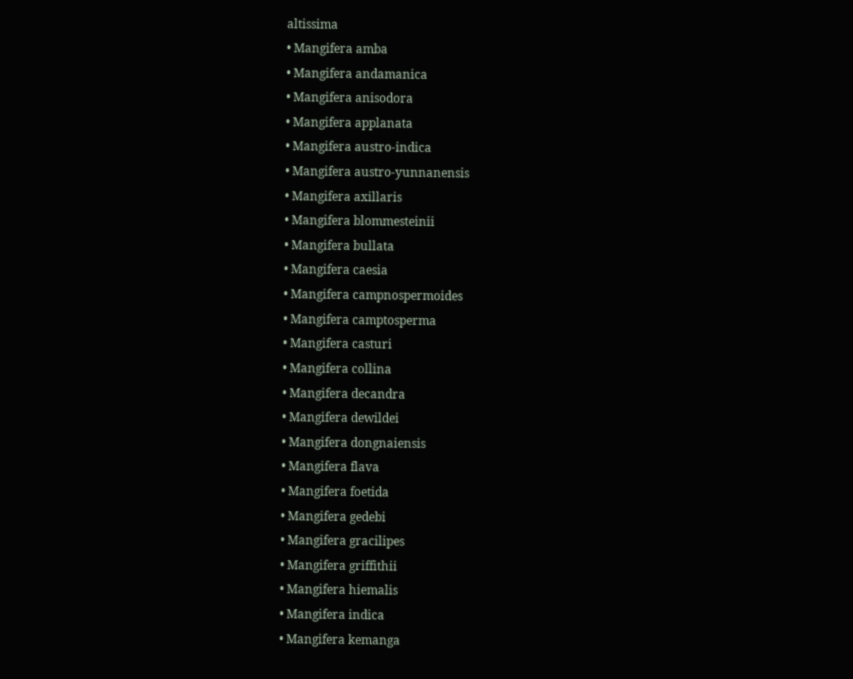altissima
• Mangifera amba
• Mangifera andamanica
• Mangifera anisodora
• Mangifera applanata
• Mangifera austro-indica
• Mangifera austro-yunnanensis
• Mangifera axillaris
• Mangifera blommesteinii
• Mangifera bullata
• Mangifera caesia
• Mangifera campnospermoides
• Mangifera camptosperma
• Mangifera casturi
• Mangifera collina
• Mangifera decandra
• Mangifera dewildei
• Mangifera dongnaiensis
• Mangifera flava
• Mangifera foetida
• Mangifera gedebi
• Mangifera gracilipes
• Mangifera griffithii
• Mangifera hiemalis
• Mangifera indica
• Mangifera kemanga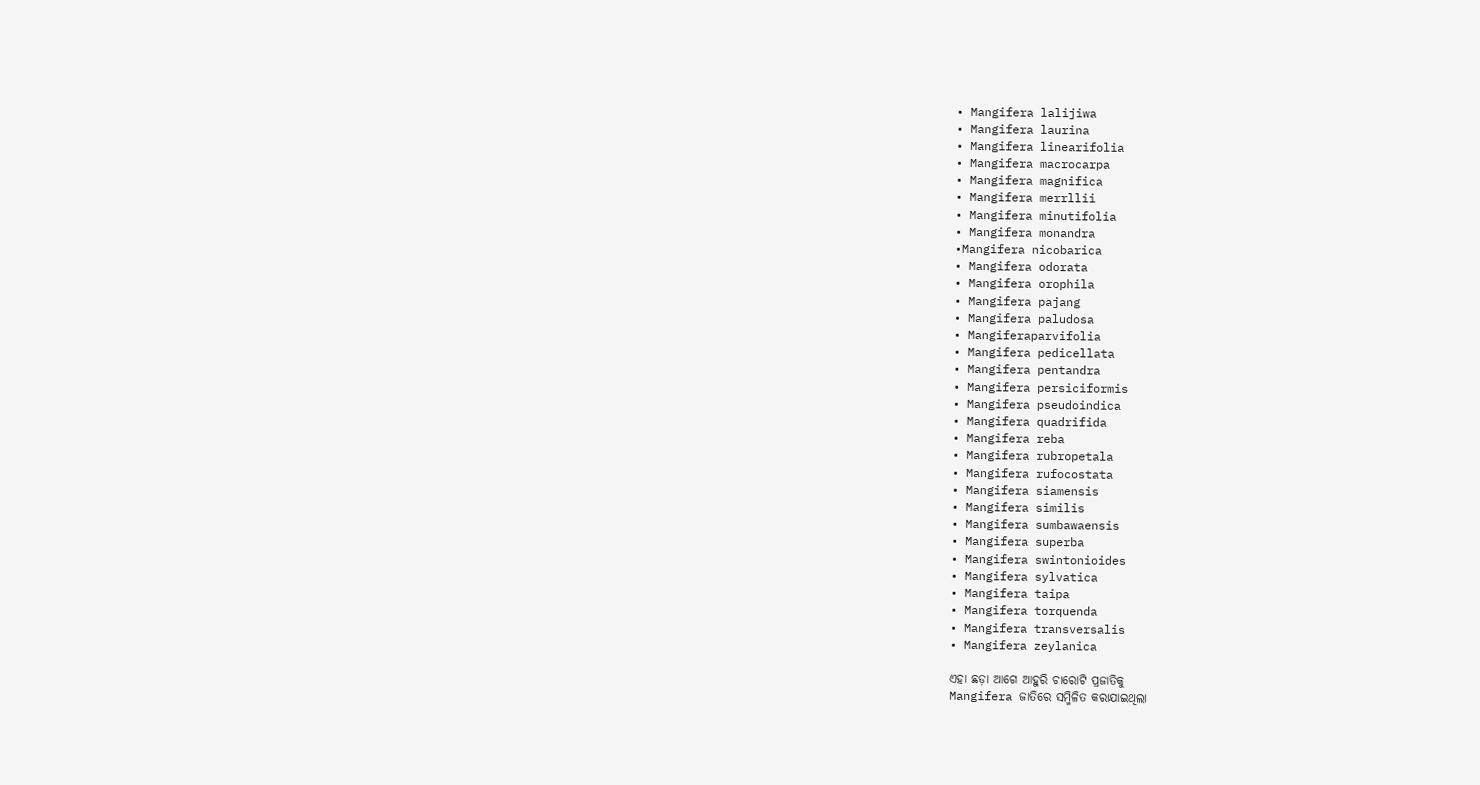• Mangifera lalijiwa
• Mangifera laurina
• Mangifera linearifolia
• Mangifera macrocarpa
• Mangifera magnifica
• Mangifera merrllii
• Mangifera minutifolia
• Mangifera monandra
•Mangifera nicobarica
• Mangifera odorata
• Mangifera orophila
• Mangifera pajang
• Mangifera paludosa
• Mangiferaparvifolia
• Mangifera pedicellata
• Mangifera pentandra
• Mangifera persiciformis
• Mangifera pseudoindica
• Mangifera quadrifida
• Mangifera reba
• Mangifera rubropetala
• Mangifera rufocostata
• Mangifera siamensis
• Mangifera similis
• Mangifera sumbawaensis
• Mangifera superba
• Mangifera swintonioides
• Mangifera sylvatica
• Mangifera taipa
• Mangifera torquenda
• Mangifera transversalis
• Mangifera zeylanica

ଏହା ଛଡ଼ା ଆଗେ ଆହୁରି ଚାରୋଟି ପ୍ରଜାତିକୁ
Mangifera ଜାତିରେ ସମ୍ମିଳିତ କରାଯାଇଥିଲା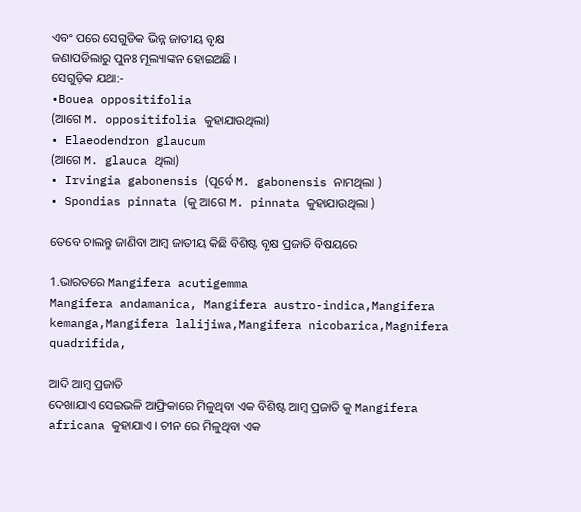ଏବଂ ପରେ ସେଗୁଡିକ ଭିନ୍ନ ଜାତୀୟ ବୃକ୍ଷ
ଜଣାପଡିଲାରୁ ପୁନଃ ମୂଲ୍ୟାଙ୍କନ ହୋଇଅଛି ।
ସେଗୁଡ଼ିକ ଯଥା:-
•Bouea oppositifolia
(ଆଗେ M. oppositifolia କୁହାଯାଉଥିଲା)
• Elaeodendron glaucum
(ଆଗେ M. glauca ଥିଲା)
• Irvingia gabonensis (ପୂର୍ବେ M. gabonensis ନାମଥିଲା )
• Spondias pinnata (କୁ ଆଗେ M. pinnata କୁହାଯାଉଥିଲା )

ତେବେ ଚାଲନ୍ତୁ ଜାଣିବା ଆମ୍ବ ଜାତୀୟ କିଛି ବିଶିଷ୍ଟ ବୃକ୍ଷ ପ୍ରଜାତି ବିଷୟରେ

1.ଭାରତରେ Mangifera acutigemma
Mangifera andamanica, Mangifera austro-indica,Mangifera kemanga,Mangifera lalijiwa,Mangifera nicobarica,Magnifera quadrifida,

ଆଦି ଆମ୍ବ ପ୍ରଜାତି
ଦେଖାଯାଏ ସେଇଭଳି ଆଫ୍ରିକାରେ ମିଳୁଥିବା ଏକ ବିଶିଷ୍ଟ ଆମ୍ବ ପ୍ରଜାତି କୁ Mangifera africana କୁହାଯାଏ । ଚୀନ ରେ ମିଳୁଥିବା ଏକ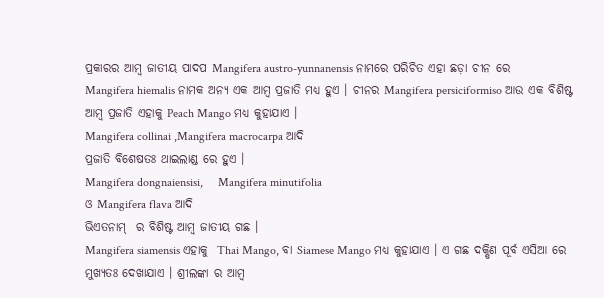ପ୍ରକାରର ଆମ୍ବ ଜାତୀୟ ପାଦପ Mangifera austro-yunnanensis ନାମରେ ପରିଚିତ ଏହା ଛଡ଼ା ଚୀନ ରେ
Mangifera hiemalis ନାମକ ଅନ୍ୟ ଏକ ଆମ୍ବ ପ୍ରଜାତି ମଧ୍ୟ ହୁଏ । ଚୀନର Mangifera persiciformiso ଆଉ ଏକ ବିଶିଷ୍ଟ ଆମ୍ବ ପ୍ରଜାତି ଏହାକୁ Peach Mango ମଧ୍ୟ କୁହାଯାଏ ।
Mangifera collinai ,Mangifera macrocarpa ଆଦି
ପ୍ରଜାତି ବିଶେଷତଃ ଥାଇଲାଣ୍ଡ ରେ ହୁଏ ।
Mangifera dongnaiensisi,     Mangifera minutifolia
ଓ Mangifera flava ଆଦି
ଭିଏତନାମ୍  ର ବିଶିଷ୍ଟ ଆମ୍ବ ଜାତୀୟ ଗଛ ।
Mangifera siamensis ଏହାକୁ  Thai Mango, ବା Siamese Mango ମଧ୍ୟ କୁହାଯାଏ । ଏ ଗଛ ଦକ୍ଷିଣ ପୂର୍ବ ଏସିଆ ରେ ମୁଖ୍ୟତଃ ଦେଖାଯାଏ । ଶ୍ରୀଲଙ୍କା ର ଆମ୍ବ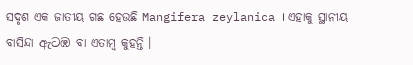ସଦୃଶ ଏକ ଜାତୀୟ ଗଛ ହେଉଛି Mangifera zeylanica । ଏହାକୁ ସ୍ଥାନୀୟ ବାସିନ୍ଦା ඇටඹ ବା ଏତାମ୍ବ କୁହନ୍ତି ।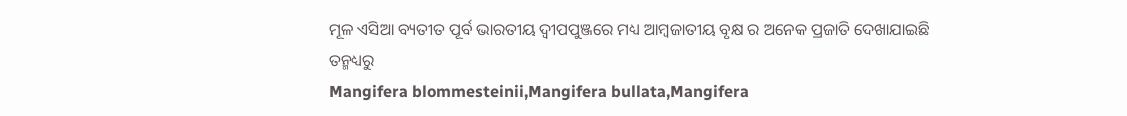ମୂଳ ଏସିଆ ବ୍ୟତୀତ ପୂର୍ବ ଭାରତୀୟ ଦ୍ବୀପପୁଞ୍ଜରେ ମଧ୍ୟ ଆମ୍ବଜାତୀୟ ବୃକ୍ଷ ର ଅନେକ ପ୍ରଜାତି ଦେଖାଯାଇଛି
ତନ୍ମଧ୍ୟରୁ
Mangifera blommesteinii,Mangifera bullata,Mangifera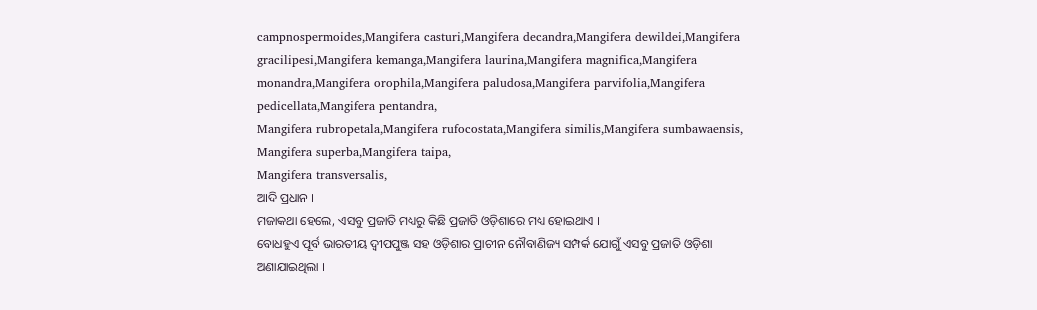campnospermoides,Mangifera casturi,Mangifera decandra,Mangifera dewildei,Mangifera gracilipesi,Mangifera kemanga,Mangifera laurina,Mangifera magnifica,Mangifera monandra,Mangifera orophila,Mangifera paludosa,Mangifera parvifolia,Mangifera pedicellata,Mangifera pentandra,
Mangifera rubropetala,Mangifera rufocostata,Mangifera similis,Mangifera sumbawaensis,
Mangifera superba,Mangifera taipa,
Mangifera transversalis,
ଆଦି ପ୍ରଧାନ ।
ମଜାକଥା ହେଲେ, ଏସବୁ ପ୍ରଜାତି ମଧ୍ୟରୁ କିଛି ପ୍ରଜାତି ଓଡ଼ିଶାରେ ମଧ୍ୟ ହୋଇଥାଏ ।
ବୋଧହୁଏ ପୂର୍ବ ଭାରତୀୟ ଦ୍ବୀପପୁଞ୍ଜ ସହ ଓଡ଼ିଶାର ପ୍ରାଚୀନ ନୌବାଣିଜ୍ୟ ସମ୍ପର୍କ ଯୋଗୁଁ ଏସବୁ ପ୍ରଜାତି ଓଡ଼ିଶା ଅଣାଯାଇଥିଲା ।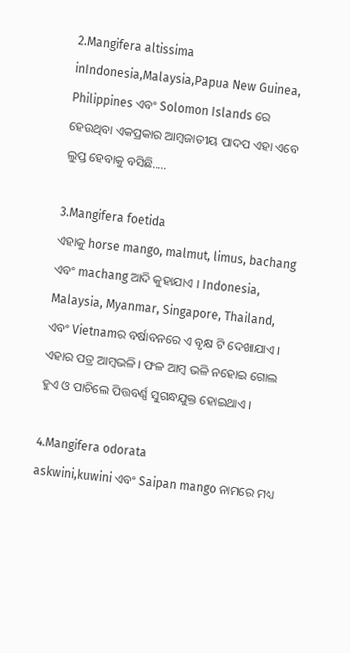2.Mangifera altissima inIndonesia,Malaysia,Papua New Guinea, Philippines ଏବଂ Solomon Islands ରେ ହେଉଥିବା ଏକପ୍ରକାର ଆମ୍ବଜାତୀୟ ପାଦପ ଏହା ଏବେ ଲୁପ୍ତ ହେବାକୁ ବସିଛି.....

3.Mangifera foetida
ଏହାକୁ horse mango, malmut, limus, bachang  ଏବଂ machang ଆଦି କୁହାଯାଏ । Indonesia, Malaysia, Myanmar, Singapore, Thailand, ଏବଂ Vietnamର ବର୍ଷାବନରେ ଏ ବୃକ୍ଷ ଟି ଦେଖାଯାଏ ।
ଏହାର ପତ୍ର ଆମ୍ବଭଳି । ଫଳ ଆମ୍ବ ଭଳି ନହୋଇ ଗୋଲ ହୁଏ ଓ ପାଚିଲେ ପିତ୍ତବର୍ଣ୍ଣ ସୁଗନ୍ଧଯୁକ୍ତ ହୋଇଥାଏ ।

4.Mangifera odorata
askwini,kuwini ଏବଂ Saipan mango ନାମରେ ମଧ୍ୟ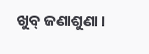ଖୁବ୍ ଜଣାଶୁଣା ।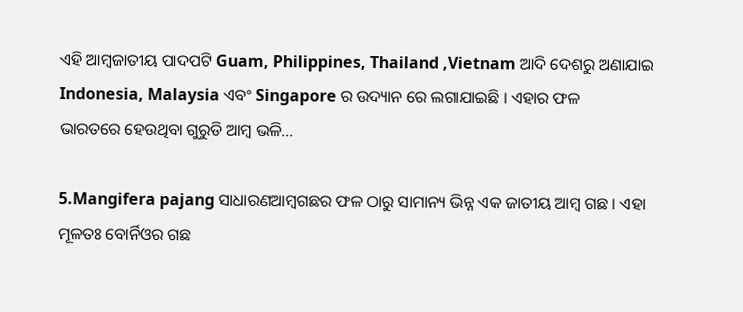ଏହି ଆମ୍ବଜାତୀୟ ପାଦପଟି Guam, Philippines, Thailand ,Vietnam ଆଦି ଦେଶରୁ ଅଣାଯାଇ  Indonesia, Malaysia ଏବଂ Singapore ର ଉଦ୍ୟାନ ରେ ଲଗାଯାଇଛି । ଏହାର ଫଳ
ଭାରତରେ ହେଉଥିବା ଗୁରୁଡି ଆମ୍ବ ଭଳି...

5.Mangifera pajang ସାଧାରଣଆମ୍ବଗଛର ଫଳ ଠାରୁ ସାମାନ୍ୟ ଭିନ୍ନ ଏକ ଜାତୀୟ ଆମ୍ବ ଗଛ । ଏହା ମୂଳତଃ ବୋର୍ନିଓର ଗଛ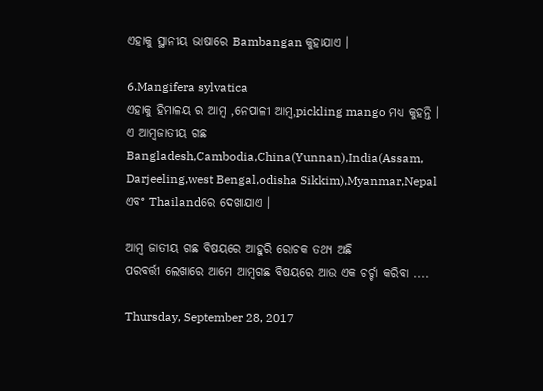ଏହାକୁ ସ୍ଥାନୀୟ ଭାଷାରେ Bambangan କୁହାଯାଏ ।

6.Mangifera sylvatica
ଏହାକୁ ହିମାଳୟ ର ଆମ୍ବ ,ନେପାଳୀ ଆମ୍ବ,pickling mango ମଧ୍ୟ କୁହନ୍ତି ।
ଏ ଆମ୍ବଜାତୀୟ ଗଛ Bangladesh,Cambodia,China(Yunnan),India(Assam, Darjeeling,west Bengal,odisha Sikkim),Myanmar,Nepal ଏବଂ Thailandରେ ଦେଖାଯାଏ ।

ଆମ୍ବ ଜାତୀୟ ଗଛ ବିଷୟରେ ଆହୁରି ରୋଚକ ତଥ୍ୟ ଅଛି
ପରବର୍ତ୍ତୀ ଲେଖାରେ ଆମେ ଆମ୍ବଗଛ ବିଷୟରେ ଆଉ ଏକ ଚର୍ଚ୍ଚା କରିବା ....

Thursday, September 28, 2017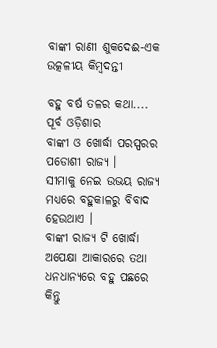ବାଙ୍କୀ ରାଣୀ ଶୁକଦେଈ-ଏକ ଉତ୍କଳୀୟ କିମ୍ବଦନ୍ତୀ

ବହୁ ବର୍ଷ ତଳର କଥା....
ପୂର୍ବ ଓଡ଼ିଶାର
ବାଙ୍କୀ ଓ ଖୋର୍ଦ୍ଧା ପରସ୍ପରର ପଡୋଶୀ ରାଜ୍ୟ ।
ସୀମାକୁ ନେଇ ଉଭୟ ରାଜ୍ୟ ମଧ୍ୟରେ ବହୁକାଳରୁ ବିବାଦ ହେଉଥାଏ ।
ବାଙ୍କୀ ରାଜ୍ୟ ଟି ଖୋର୍ଦ୍ଧା ଅପେକ୍ଷା ଆକାରରେ ତଥା ଧନଧାନ୍ୟରେ ବହୁ ପଛରେ କିନ୍ତୁ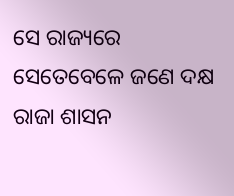ସେ ରାଜ୍ୟରେ ସେତେବେଳେ ଜଣେ ଦକ୍ଷ ରାଜା ଶାସନ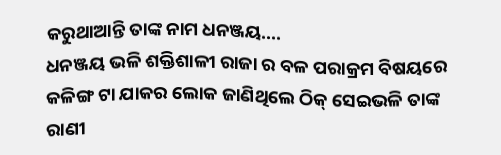କରୁଥାଆନ୍ତି ତାଙ୍କ ନାମ ଧନଞ୍ଜୟ....
ଧନଞ୍ଜୟ ଭଳି ଶକ୍ତିଶାଳୀ ରାଜା ର ବଳ ପରାକ୍ରମ ବିଷୟରେ କଳିଙ୍ଗ ଟା ଯାକର ଲୋକ ଜାଣିଥିଲେ ଠିକ୍ ସେଇଭଳି ତାଙ୍କ ରାଣୀ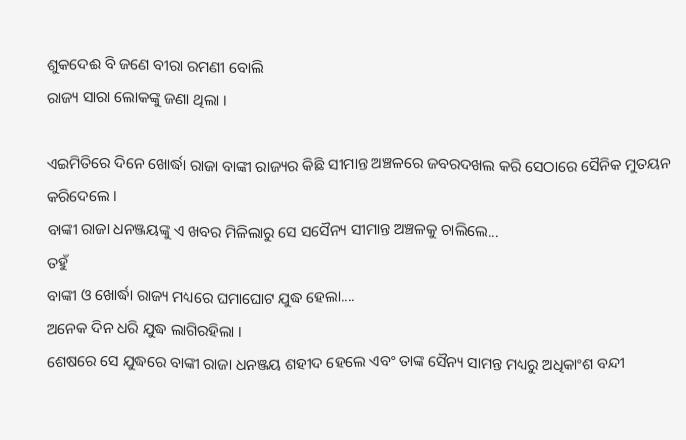ଶୁକଦେଈ ବି ଜଣେ ବୀରା ରମଣୀ ବୋଲି
ରାଜ୍ୟ ସାରା ଲୋକଙ୍କୁ ଜଣା ଥିଲା ।

ଏଇମିତିରେ ଦିନେ ଖୋର୍ଦ୍ଧା ରାଜା ବାଙ୍କୀ ରାଜ୍ୟର କିଛି ସୀମାନ୍ତ ଅଞ୍ଚଳରେ ଜବରଦଖଲ କରି ସେଠାରେ ସୈନିକ ମୁତୟନ କରିଦେଲେ ।
ବାଙ୍କୀ ରାଜା ଧନଞ୍ଜୟଙ୍କୁ ଏ ଖବର ମିଳିଲାରୁ ସେ ସସୈନ୍ୟ ସୀମାନ୍ତ ଅଞ୍ଚଳକୁ ଚାଲିଲେ...
ତହୁଁ
ବାଙ୍କୀ ଓ ଖୋର୍ଦ୍ଧା ରାଜ୍ୟ ମଧ୍ୟରେ ଘମାଘୋଟ ଯୁଦ୍ଧ ହେଲା....
ଅନେକ ଦିନ ଧରି ଯୁଦ୍ଧ ଲାଗିରହିଲା ।
ଶେଷରେ ସେ ଯୁଦ୍ଧରେ ବାଙ୍କୀ ରାଜା ଧନଞ୍ଜୟ ଶହୀଦ ହେଲେ ଏବଂ ତାଙ୍କ ସୈନ୍ୟ ସାମନ୍ତ ମଧ୍ୟରୁ ଅଧିକାଂଶ ବନ୍ଦୀ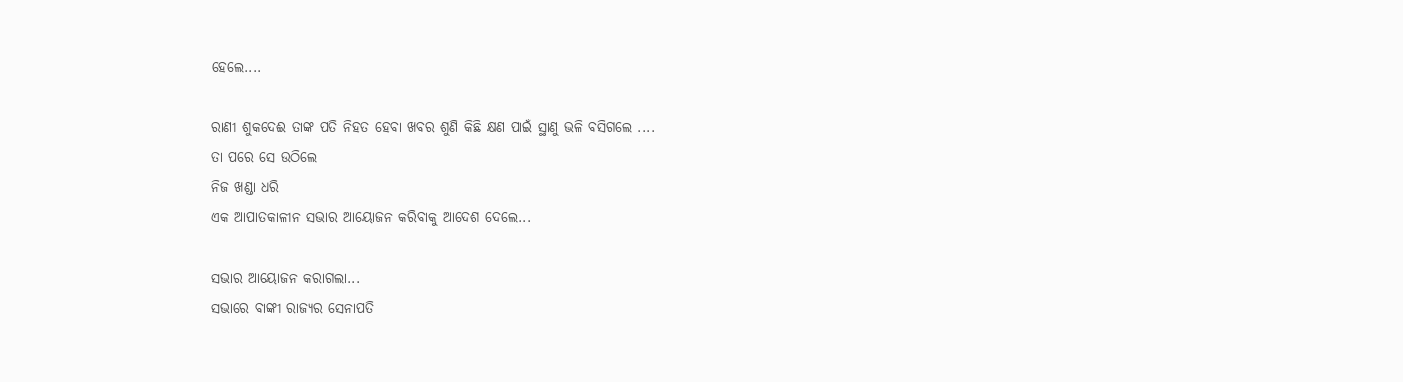ହେଲେ....

ରାଣୀ ଶୁକଦେଈ ତାଙ୍କ ପତି ନିହତ ହେବା ଖବର ଶୁଣି କିଛି କ୍ଷଣ ପାଇଁ ସ୍ଥାଣୁ ଭଳି ବସିଗଲେ ....
ତା ପରେ ସେ ଉଠିଲେ
ନିଜ ଖଣ୍ଡା ଧରି
ଏକ ଆପାତକାଳୀନ ସଭାର ଆୟୋଜନ କରିବାକୁ ଆଦେଶ ଦେଲେ...

ସଭାର ଆୟୋଜନ କରାଗଲା...
ସଭାରେ ବାଙ୍କୀ ରାଜ୍ୟର ସେନାପତି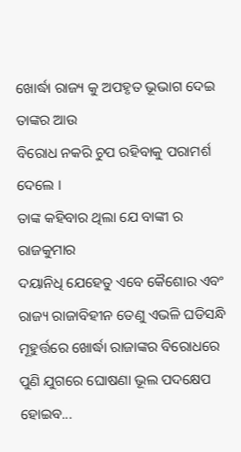ଖୋର୍ଦ୍ଧା ରାଜ୍ୟ କୁ ଅପହୃତ ଭୂଭାଗ ଦେଇ
ତାଙ୍କର ଆଉ
ବିରୋଧ ନକରି ଚୁପ ରହିବାକୁ ପରାମର୍ଶ ଦେଲେ ।
ତାଙ୍କ କହିବାର ଥିଲା ଯେ ବାଙ୍କୀ ର
ରାଜକୁମାର
ଦୟାନିଧି ଯେହେତୁ ଏବେ କୈଶୋର ଏବଂ
ରାଜ୍ୟ ରାଜାବିହୀନ ତେଣୁ ଏଭଳି ଘଡିସନ୍ଧି ମୂହୁର୍ତ୍ତରେ ଖୋର୍ଦ୍ଧା ରାଜାଙ୍କର ବିରୋଧରେ ପୁଣି ଯୁଗରେ ଘୋଷଣା ଭୂଲ ପଦକ୍ଷେପ ହୋଇବ...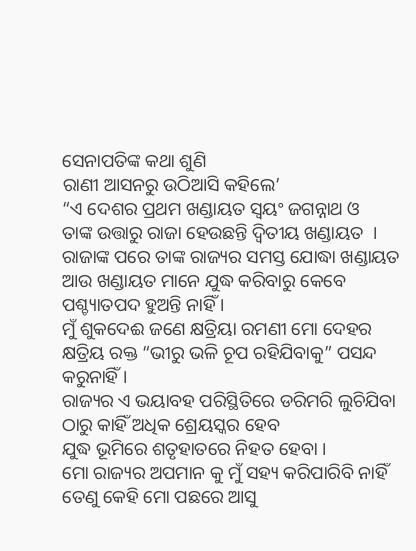ସେନାପତିଙ୍କ କଥା ଶୁଣି
ରାଣୀ ଆସନରୁ ଉଠିଆସି କହିଲେ’
“ଏ ଦେଶର ପ୍ରଥମ ଖଣ୍ଡାୟତ ସ୍ବୟଂ ଜଗନ୍ନାଥ ଓ
ତାଙ୍କ ଉତ୍ତାରୁ ରାଜା ହେଉଛନ୍ତି ଦ୍ବିତୀୟ ଖଣ୍ଡାୟତ  ।
ରାଜାଙ୍କ ପରେ ତାଙ୍କ ରାଜ୍ୟର ସମସ୍ତ ଯୋଦ୍ଧା ଖଣ୍ଡାୟତ ଆଉ ଖଣ୍ଡାୟତ ମାନେ ଯୁଦ୍ଧ କରିବାରୁ କେବେ ପଶ୍ଚ୍ୟାତପଦ ହୁଅନ୍ତି ନାହିଁ ।
ମୁଁ ଶୁକଦେଈ ଜଣେ କ୍ଷତ୍ରିୟା ରମଣୀ ମୋ ଦେହର କ୍ଷତ୍ରିୟ ରକ୍ତ “ଭୀରୁ ଭଳି ଚୂପ ରହିଯିବାକୁ” ପସନ୍ଦ କରୁନାହିଁ ।
ରାଜ୍ୟର ଏ ଭୟାବହ ପରିସ୍ଥିତିରେ ଡରିମରି ଲୁଚିଯିବା ଠାରୁ କାହିଁ ଅଧିକ ଶ୍ରେୟସ୍କର ହେବ
ଯୁଦ୍ଧ ଭୂମିରେ ଶତୃହାତରେ ନିହତ ହେବା ।
ମୋ ରାଜ୍ୟର ଅପମାନ କୁ ମୁଁ ସହ୍ୟ କରିପାରିବି ନାହିଁ ତେଣୁ କେହି ମୋ ପଛରେ ଆସୁ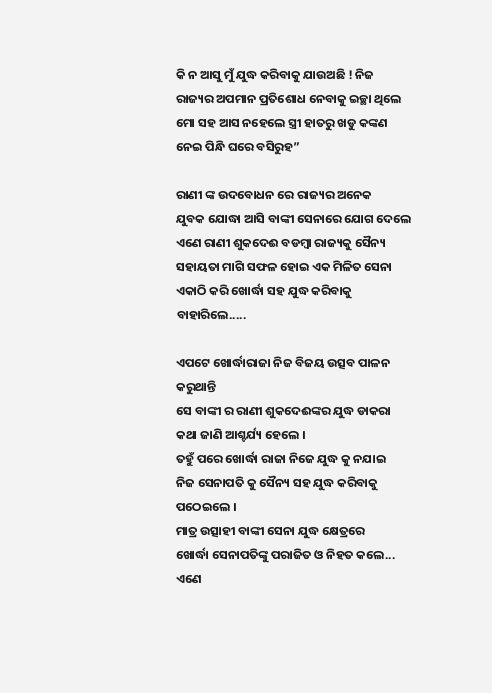କି ନ ଆସୁ ମୁଁ ଯୁଦ୍ଧ କରିବାକୁ ଯାଉଅଛି ! ନିଜ ରାଜ୍ୟର ଅପମାନ ପ୍ରତିଶୋଧ ନେବାକୁ ଇଚ୍ଛା ଥିଲେ ମୋ ସହ ଆସ ନହେଲେ ସ୍ତ୍ରୀ ହାତରୁ ଖଡୁ କଙ୍କଣ ନେଇ ପିନ୍ଧି ଘରେ ବସିରୁହ”

ରାଣୀ ଙ୍କ ଉଦବୋଧନ ରେ ରାଜ୍ୟର ଅନେକ
ଯୁବକ ଯୋଦ୍ଧା ଆସି ବାଙ୍କୀ ସେନାରେ ଯୋଗ ଦେଲେ
ଏଣେ ରାଣୀ ଶୁକଦେଈ ବଡମ୍ବା ରାଜ୍ୟକୁ ସୈନ୍ୟ ସହାୟତା ମାଗି ସଫଳ ହୋଇ ଏକ ମିଳିତ ସେନା ଏକାଠି କରି ଖୋର୍ଦ୍ଧା ସହ ଯୁଦ୍ଧ କରିବାକୁ ବାହାରିଲେ.....

ଏପଟେ ଖୋର୍ଦ୍ଧାରାଜା ନିଜ ବିଜୟ ଉତ୍ସବ ପାଳନ କରୁଥାନ୍ତି
ସେ ବାଙ୍କୀ ର ରାଣୀ ଶୁକଦେଈଙ୍କର ଯୁଦ୍ଧ ଡାକରା
କଥା ଜାଣି ଆଶ୍ଚର୍ଯ୍ୟ ହେଲେ ।
ତହୁଁ ପରେ ଖୋର୍ଦ୍ଧା ରାଜା ନିଜେ ଯୁଦ୍ଧ କୁ ନଯାଇ
ନିଜ ସେନାପତି କୁ ସୈନ୍ୟ ସହ ଯୁଦ୍ଧ କରିବାକୁ ପଠେଇଲେ ।
ମାତ୍ର ଉତ୍ସାହୀ ବାଙ୍କୀ ସେନା ଯୁଦ୍ଧ କ୍ଷେତ୍ରରେ
ଖୋର୍ଦ୍ଧା ସେନାପତିଙ୍କୁ ପରାଜିତ ଓ ନିହତ କଲେ...
ଏଣେ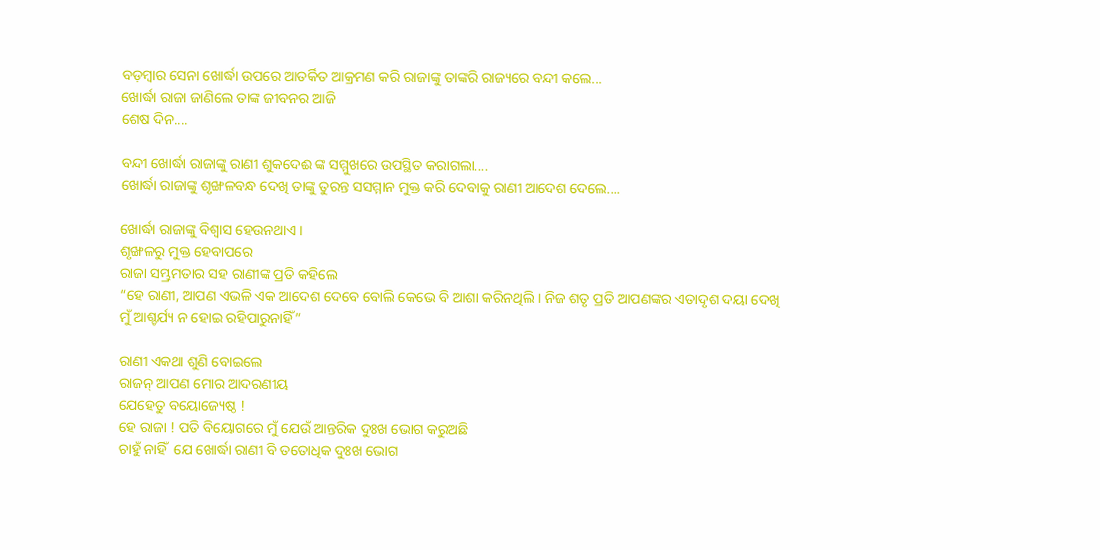ବଡ଼ମ୍ବାର ସେନା ଖୋର୍ଦ୍ଧା ଉପରେ ଆତର୍କିତ ଆକ୍ରମଣ କରି ରାଜାଙ୍କୁ ତାଙ୍କରି ରାଜ୍ୟରେ ବନ୍ଦୀ କଲେ...
ଖୋର୍ଦ୍ଧା ରାଜା ଜାଣିଲେ ତାଙ୍କ ଜୀବନର ଆଜି
ଶେଷ ଦିନ....

ବନ୍ଦୀ ଖୋର୍ଦ୍ଧା ରାଜାଙ୍କୁ ରାଣୀ ଶୁକଦେଈ ଙ୍କ ସମ୍ମୁଖରେ ଉପସ୍ଥିତ କରାଗଲା....
ଖୋର୍ଦ୍ଧା ରାଜାଙ୍କୁ ଶୃଙ୍ଖଳବନ୍ଧ ଦେଖି ତାଙ୍କୁ ତୁରନ୍ତ ସସମ୍ମାନ ମୁକ୍ତ କରି ଦେବାକୁ ରାଣୀ ଆଦେଶ ଦେଲେ....

ଖୋର୍ଦ୍ଧା ରାଜାଙ୍କୁ ବିଶ୍ବାସ ହେଉନଥାଏ ।
ଶୃଙ୍ଖଳରୁ ମୁକ୍ତ ହେବାପରେ
ରାଜା ସମ୍ଭ୍ରମତାର ସହ ରାଣୀଙ୍କ ପ୍ରତି କହିଲେ
“ହେ ରାଣୀ, ଆପଣ ଏଭଳି ଏକ ଆଦେଶ ଦେବେ ବୋଲି କେଭେ ବି ଆଶା କରିନଥିଲି । ନିଜ ଶତୃ ପ୍ରତି ଆପଣଙ୍କର ଏତାଦୃଶ ଦୟା ଦେଖି ମୁଁ ଆଶ୍ଚର୍ଯ୍ୟ ନ ହୋଇ ରହିପାରୁନାହିଁ”

ରାଣୀ ଏକଥା ଶୁଣି ବୋଇଲେ
ରାଜନ୍ ଆପଣ ମୋର ଆଦରଣୀୟ
ଯେହେତୁ ବୟୋଜ୍ୟେଷ୍ଠ !
ହେ ରାଜା ! ପତି ବିୟୋଗରେ ମୁଁ ଯେଉଁ ଆନ୍ତରିକ ଦୁଃଖ ଭୋଗ କରୁଅଛି
ଚାହୁଁ ନାହିଁ  ଯେ ଖୋର୍ଦ୍ଧା ରାଣୀ ବି ତତୋଧିକ ଦୁଃଖ ଭୋଗ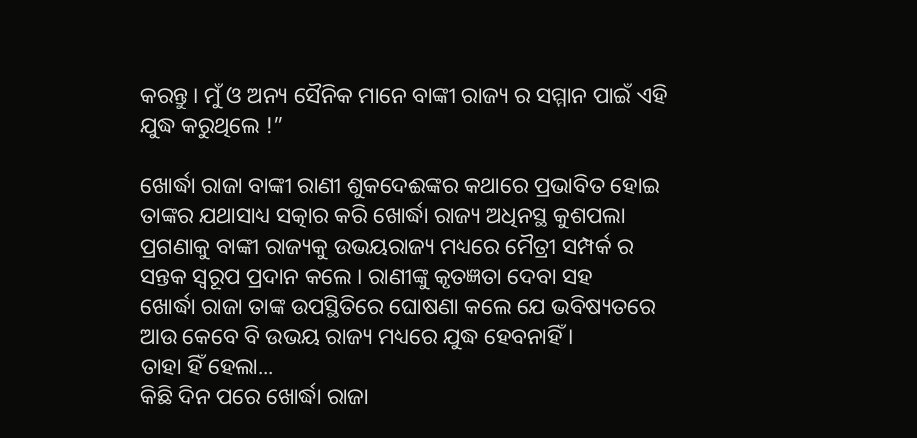କରନ୍ତୁ । ମୁଁ ଓ ଅନ୍ୟ ସୈନିକ ମାନେ ବାଙ୍କୀ ରାଜ୍ୟ ର ସମ୍ମାନ ପାଇଁ ଏହି ଯୁଦ୍ଧ କରୁଥିଲେ !”

ଖୋର୍ଦ୍ଧା ରାଜା ବାଙ୍କୀ ରାଣୀ ଶୁକଦେଈଙ୍କର କଥାରେ ପ୍ରଭାବିତ ହୋଇ ତାଙ୍କର ଯଥାସାଧ୍ୟ ସତ୍କାର କରି ଖୋର୍ଦ୍ଧା ରାଜ୍ୟ ଅଧିନସ୍ଥ କୁଶପଲା ପ୍ରଗଣାକୁ ବାଙ୍କୀ ରାଜ୍ୟକୁ ଉଭୟରାଜ୍ୟ ମଧ୍ୟରେ ମୈତ୍ରୀ ସମ୍ପର୍କ ର ସନ୍ତକ ସ୍ବରୂପ ପ୍ରଦାନ କଲେ । ରାଣୀଙ୍କୁ କୃତଜ୍ଞତା ଦେବା ସହ
ଖୋର୍ଦ୍ଧା ରାଜା ତାଙ୍କ ଉପସ୍ଥିତିରେ ଘୋଷଣା କଲେ ଯେ ଭବିଷ୍ୟତରେ ଆଉ କେବେ ବି ଉଭୟ ରାଜ୍ୟ ମଧ୍ୟରେ ଯୁଦ୍ଧ ହେବନାହିଁ ।
ତାହା ହିଁ ହେଲା...
କିଛି ଦିନ ପରେ ଖୋର୍ଦ୍ଧା ରାଜା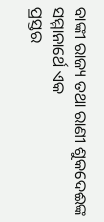ବାଙ୍କୀ ରାଜ୍ୟ ତଥା ରାଣୀ ଶୁକଦେଈଙ୍କ ସମ୍ମାନାର୍ଥେ ଏକ
ପ୍ରସ୍ତର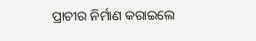ପ୍ରାଚୀର ନିର୍ମାଣ କରାଇଲେ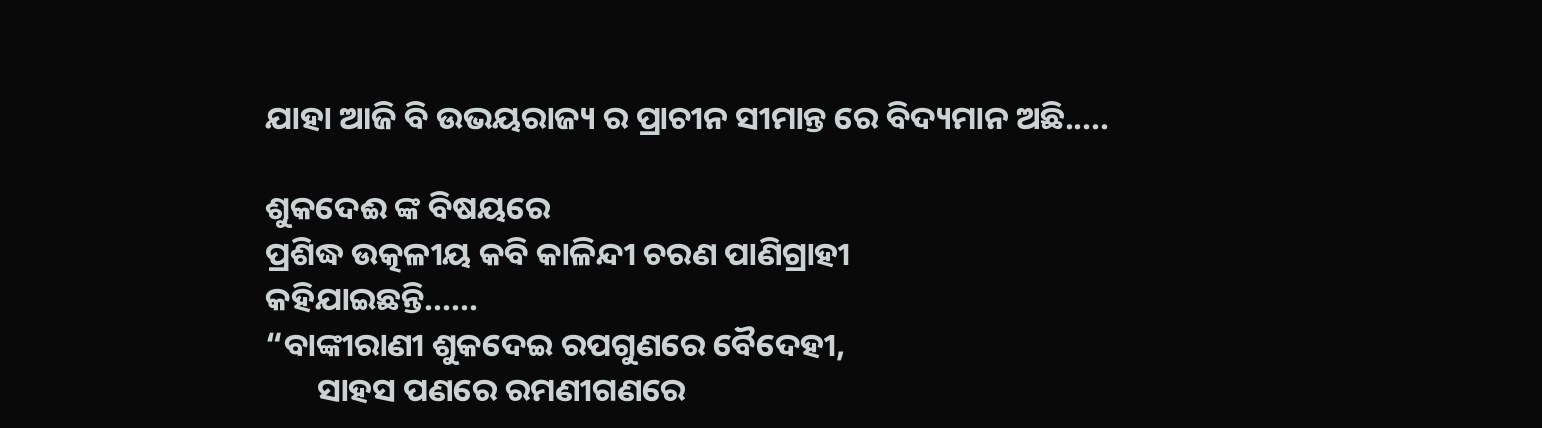ଯାହା ଆଜି ବି ଉଭୟରାଜ୍ୟ ର ପ୍ରାଚୀନ ସୀମାନ୍ତ ରେ ବିଦ୍ୟମାନ ଅଛି.....

ଶୁକଦେଈ ଙ୍କ ବିଷୟରେ
ପ୍ରଶିଦ୍ଧ ଉତ୍କଳୀୟ କବି କାଳିନ୍ଦୀ ଚରଣ ପାଣିଗ୍ରାହୀ
କହିଯାଇଛନ୍ତି......
“ବାଙ୍କୀରାଣୀ ଶୁକଦେଇ ରପଗୁଣରେ ବୈଦେହୀ,
       ସାହସ ପଣରେ ରମଣୀଗଣରେ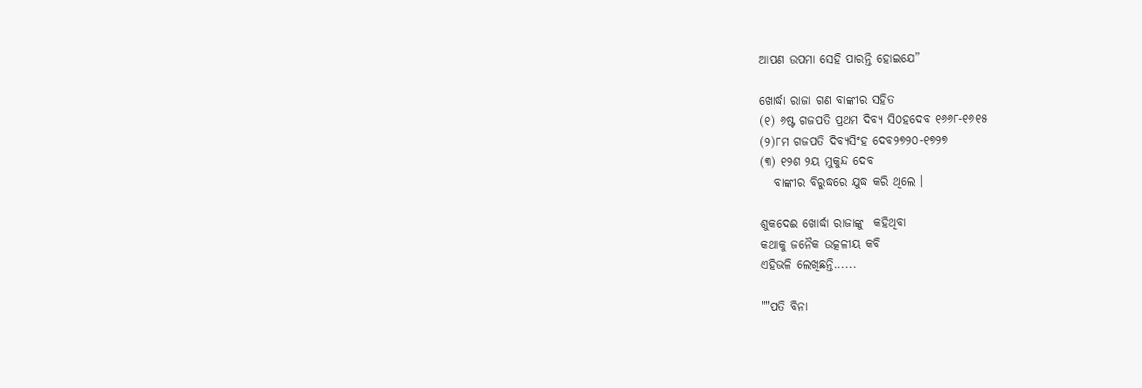ଆପଣ ଉପମା ସେହି ପାରନ୍ତି ହୋଇଯେ”

ଖୋର୍ଦ୍ଧା ରାଜା ଗଣ ବାଙ୍କୀର ସହିତ
(୧) ୬ଷ୍ଟ ଗଜପତି ପ୍ରଥମ ଦିବ୍ୟ ସି୦ହଦେବ ୧୬୬୮-୧୬୧୫
(୨)୮ମ ଗଜପତି ଦିବ୍ୟସିଂହ ଦେବ୨୭୨୦-୧୭୨୭
(୩) ୧୨ଶ ୨ୟ ମୁକୁନ୍ଦ ଦେବ
   ବାଙ୍କୀର ବିରୁଦ୍ଧରେ ଯୁଦ୍ଧ କରି ଥିଲେ ।

ଶୁକଦେଈ ଖୋର୍ଦ୍ଧା ରାଜାଙ୍କୁ  କହିଥିବା
କଥାକୁ ଜନୈକ ଉତ୍କଳୀୟ କବି
ଏହିଭଳି ଲେଖିଛନ୍ତି......

""ପତି ବିନା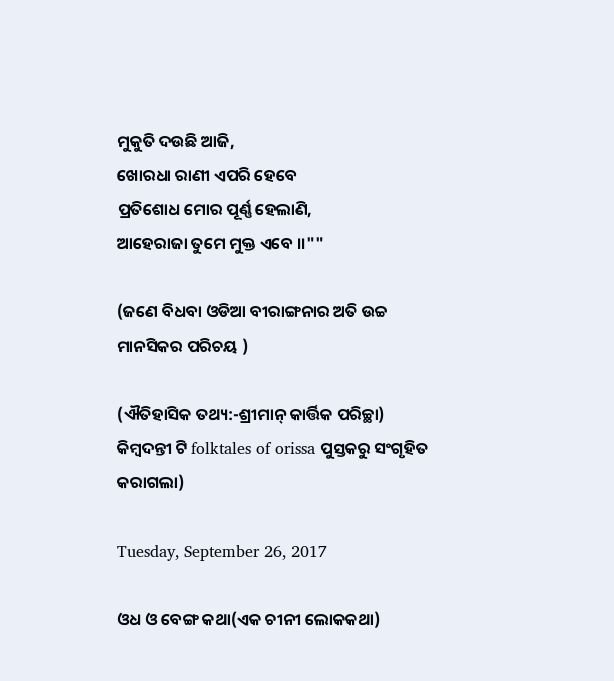ମୁକୁତି ଦଉଛି ଆଜି,
ଖୋରଧା ରାଣୀ ଏପରି ହେବେ
ପ୍ରତିଶୋଧ ମୋର ପୂର୍ଣ୍ଣ ହେଲାଣି,
ଆହେରାଜା ତୁମେ ମୁକ୍ତ ଏବେ ।।""

(ଜଣେ ବିଧବା ଓଡିଆ ବୀରାଙ୍ଗନାର ଅତି ଉଚ୍ଚ ମାନସିକର ପରିଚୟ )

(ଐତିହାସିକ ତଥ୍ୟ:-ଶ୍ରୀମାନ୍ କାର୍ତ୍ତିକ ପରିଚ୍ଛା)
କିମ୍ବଦନ୍ତୀ ଟି folktales of orissa ପୁସ୍ତକରୁ ସଂଗୃହିତ କରାଗଲା)

Tuesday, September 26, 2017

ଓଧ ଓ ବେଙ୍ଗ କଥା(ଏକ ଚୀନୀ ଲୋକକଥା)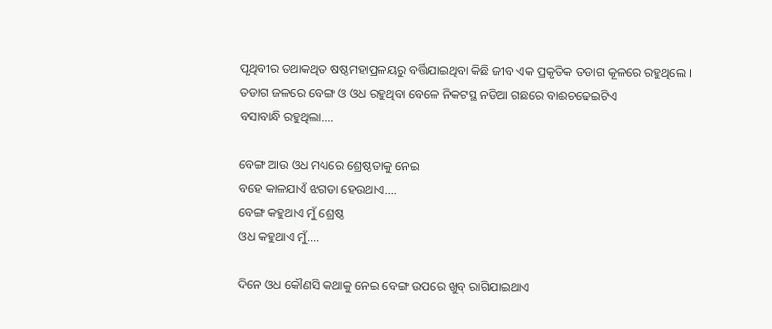ପୃଥିବୀର ତଥାକଥିତ ଷଷ୍ଠମହାପ୍ରଳୟରୁ ବର୍ତ୍ତିଯାଇଥିବା କିଛି ଜୀବ ଏକ ପ୍ରକୃତିକ ତଡାଗ କୂଳରେ ରହୁଥିଲେ ।
ତଡାଗ ଜଳରେ ବେଙ୍ଗ ଓ ଓଧ ରହୁଥିବା ବେଳେ ନିକଟସ୍ଥ ନଡିଆ ଗଛରେ ବାଈଚଢେଇଟିଏ
ବସାବାନ୍ଧି ରହୁଥିଲା....

ବେଙ୍ଗ ଆଉ ଓଧ ମଧ୍ୟରେ ଶ୍ରେଷ୍ଠତାକୁ ନେଇ
ବହେ କାଳଯାଏଁ ଝଗଡା ହେଉଥାଏ....
ବେଙ୍ଗ କହୁଥାଏ ମୁଁ ଶ୍ରେଷ୍ଠ
ଓଧ କହୁଥାଏ ମୁଁ....

ଦିନେ ଓଧ କୌଣସି କଥାକୁ ନେଇ ବେଙ୍ଗ ଉପରେ ଖୁବ୍ ରାଗିଯାଇଥାଏ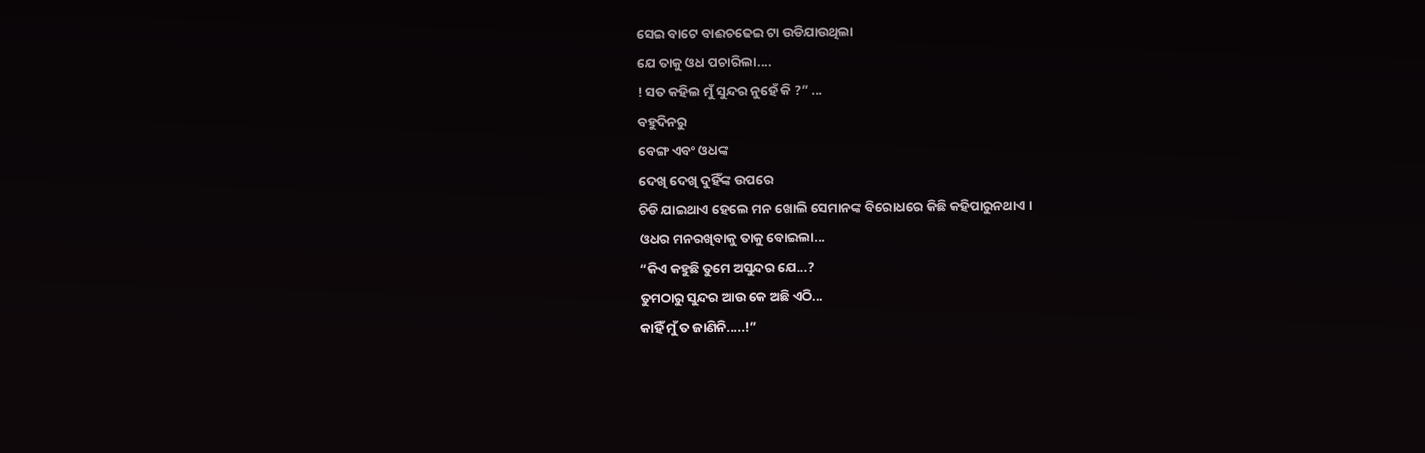ସେଇ ବାଟେ ବାଈଚଢେଇ ଟା ଉଡିଯାଉଥିଲା
ଯେ ତାକୁ ଓଧ ପଚାରିଲା....
! ସତ କହିଲ ମୁଁ ସୁନ୍ଦର ନୁହେଁ କି ?” ...
ବହୁଦିନରୁ
ବେଙ୍ଗ ଏବଂ ଓଧଙ୍କ
ଦେଖି ଦେଖି ଦୁହିଁଙ୍କ ଉପରେ
ଚିଡି ଯାଇଥାଏ ହେଲେ ମନ ଖୋଲି ସେମାନଙ୍କ ବିରୋଧରେ କିଛି କହିପାରୁନଥାଏ ।
ଓଧର ମନରଖିବାକୁ ତାକୁ ବୋଇଲା...
“କିଏ କହୁଛି ତୁମେ ଅସୁନ୍ଦର ଯେ...?
ତୁମଠାରୁ ସୁନ୍ଦର ଆଉ କେ ଅଛି ଏଠି...
କାହିଁ ମୁଁ ତ ଜାଣିନି.....!”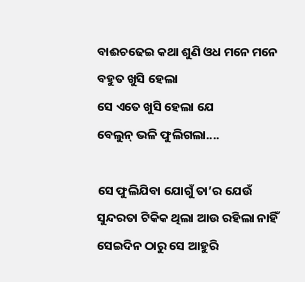ବାଈଚଢେଇ କଥା ଶୁଣି ଓଧ ମନେ ମନେ ବହୁତ ଖୁସି ହେଲା
ସେ ଏତେ ଖୁସି ହେଲା ଯେ
ବେଲୁନ୍ ଭଳି ଫୁଲିଗଲା....

ସେ ଫୁଲିଯିବା ଯୋଗୁଁ ତା’ର ଯେଉଁ
ସୁନ୍ଦରତା ଟିକିକ ଥିଲା ଆଉ ରହିଲା ନାହିଁ
ସେଇଦିନ ଠାରୁ ସେ ଆହୁରି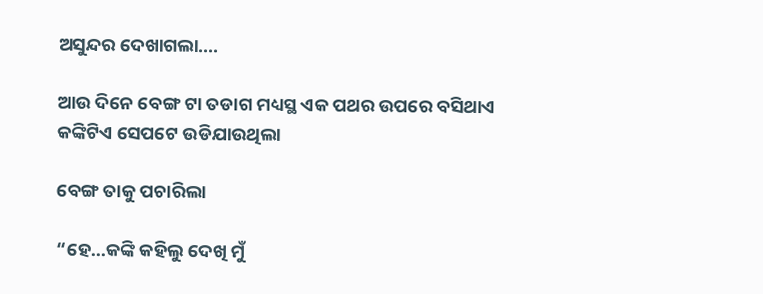ଅସୁନ୍ଦର ଦେଖାଗଲା....

ଆଉ ଦିନେ ବେଙ୍ଗ ଟା ତଡାଗ ମଧ୍ୟସ୍ଥ ଏକ ପଥର ଉପରେ ବସିଥାଏ
କଙ୍କିଟିଏ ସେପଟେ ଉଡିଯାଉଥିଲା

ବେଙ୍ଗ ତାକୁ ପଚାରିଲା

“ହେ...କଙ୍କି କହିଲୁ ଦେଖି ମୁଁ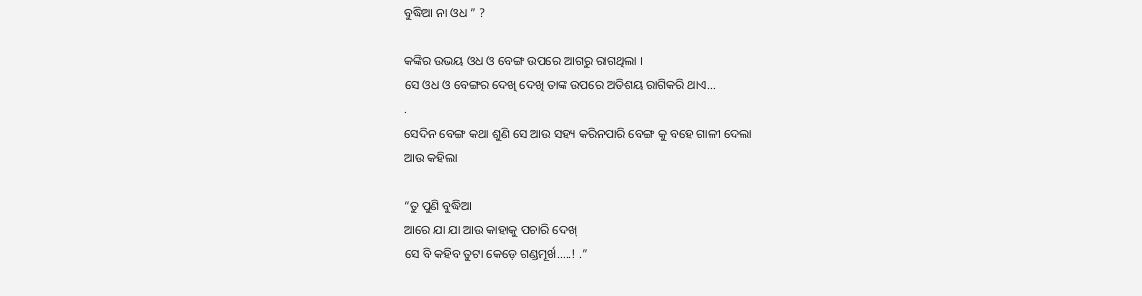ବୁଦ୍ଧିଆ ନା ଓଧ ” ?

କଙ୍କିର ଉଭୟ ଓଧ ଓ ବେଙ୍ଗ ଉପରେ ଆଗରୁ ରାଗଥିଲା ।
ସେ ଓଧ ଓ ବେଙ୍ଗର ଦେଖି ଦେଖି ତାଙ୍କ ଉପରେ ଅତିଶୟ ରାଗିକରି ଥାଏ...
.
ସେଦିନ ବେଙ୍ଗ କଥା ଶୁଣି ସେ ଆଉ ସହ୍ୟ କରିନପାରି ବେଙ୍ଗ କୁ ବହେ ଗାଳୀ ଦେଲା
ଆଉ କହିଲା

“ତୁ ପୁଣି ବୁଦ୍ଧିଆ
ଆରେ ଯା ଯା ଆଉ କାହାକୁ ପଚାରି ଦେଖ୍
ସେ ବି କହିବ ତୁଟା କେଡ଼େ ଗଣ୍ଡମୂର୍ଖ.....! .”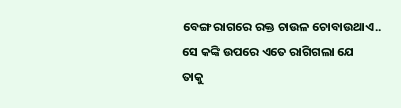ବେଙ୍ଗ ରାଗରେ ରକ୍ତ ଚାଉଳ ଚୋବାଉଥାଏ..
ସେ କଙ୍କି ଉପରେ ଏତେ ରାଗିଗଲା ଯେ
ତାକୁ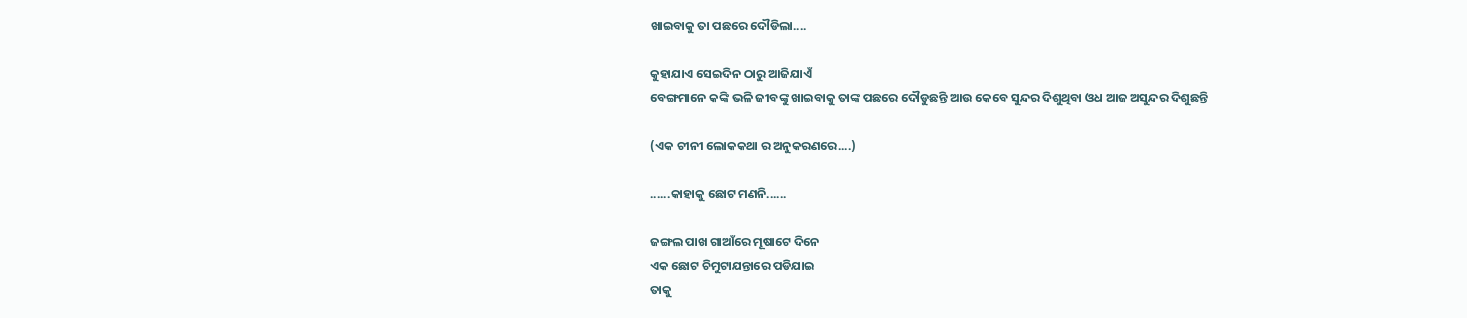ଖାଇବାକୁ ତା ପଛରେ ଦୌଡିଲା....

କୁହାଯାଏ ସେଇଦିନ ଠାରୁ ଆଜିଯାଏଁ
ବେଙ୍ଗମାନେ କଙ୍କି ଭଳି ଜୀବଙ୍କୁ ଖାଇବାକୁ ତାଙ୍କ ପଛରେ ଦୌଡୁଛନ୍ତି ଆଉ କେବେ ସୁନ୍ଦର ଦିଶୁଥିବା ଓଧ ଆଜ ଅସୁନ୍ଦର ଦିଶୁଛନ୍ତି

(ଏକ ଚୀନୀ ଲୋକକଥା ର ଅନୁକରଣରେ....)

......କାହାକୁ ଛୋଟ ମଣନି......

ଜଙ୍ଗଲ ପାଖ ଗାଆଁରେ ମୂଷାଟେ ଦିନେ
ଏକ ଛୋଟ ଚିମୁଟାଯନ୍ତାରେ ପଡିଯାଇ
ତାକୁ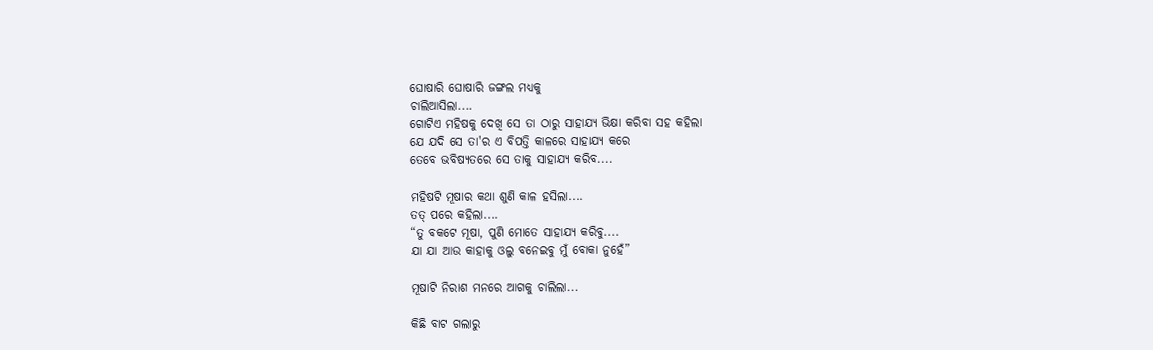ଘୋଷାରି ଘୋଷାରି ଜଙ୍ଗଲ ମଧ୍ୟକୁ
ଚାଲିଆସିଲା....
ଗୋଟିଏ ମହିଷକୁ ଦେଖି ସେ ତା ଠାରୁ ସାହାଯ୍ୟ ଭିକ୍ଷା କରିବା ସହ କହିଲା
ଯେ ଯଦି ସେ ତା'ର ଏ ବିପତ୍ତି କାଳରେ ସାହାଯ୍ୟ କରେ
ତେବେ ଭବିଷ୍ୟତରେ ସେ ତାକୁ ସାହାଯ୍ୟ କରିବ....

ମହିଷଟି ମୂଷାର କଥା ଶୁଣି କାଳ ହସିଲା....
ତତ୍ ପରେ କହିଲା....
“ତୁ ବକଟେ ମୂଷା, ପୁଣି ମୋତେ ସାହାଯ୍ୟ କରିବୁ....
ଯା ଯା ଆଉ କାହାକୁ ଓଲୁ ବନେଇବୁ ମୁଁ ବୋକା ନୁହେଁ”

ମୂଷାଟି ନିରାଶ ମନରେ ଆଗକୁ ଚାଲିଲା...

କିଛି ବାଟ ଗଲାରୁ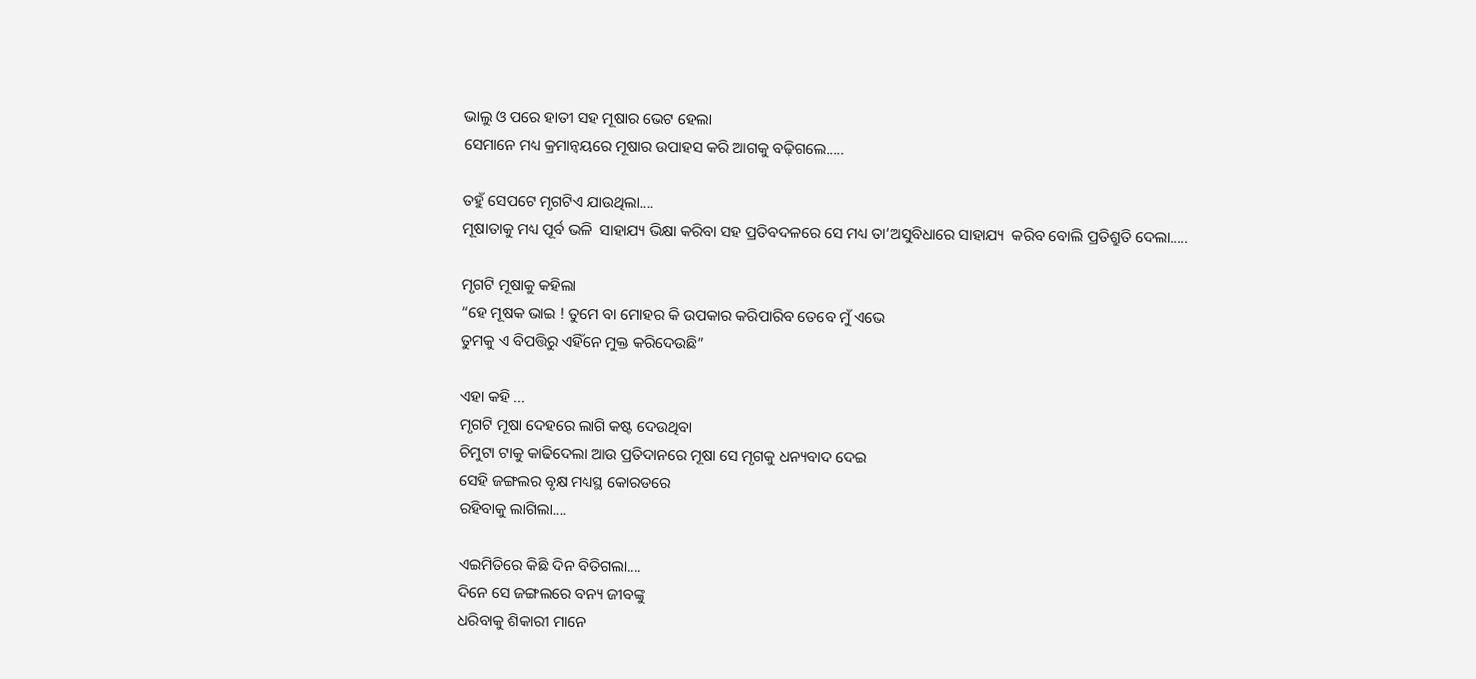ଭାଲୁ ଓ ପରେ ହାତୀ ସହ ମୂଷାର ଭେଟ ହେଲା
ସେମାନେ ମଧ୍ୟ କ୍ରମାନ୍ଵୟରେ ମୂଷାର ଉପାହସ କରି ଆଗକୁ ବଢ଼ିଗଲେ.....

ତହୁଁ ସେପଟେ ମୃଗଟିଏ ଯାଉଥିଲା....
ମୂଷାତାକୁ ମଧ୍ୟ ପୂର୍ବ ଭଳି  ସାହାଯ୍ୟ ଭିକ୍ଷା କରିବା ସହ ପ୍ରତିବଦଳରେ ସେ ମଧ୍ୟ ତା’ଅସୁବିଧାରେ ସାହାଯ୍ୟ  କରିବ ବୋଲି ପ୍ରତିଶ୍ରୁତି ଦେଲା.....

ମୃଗଟି ମୂଷାକୁ କହିଲା
“ହେ ମୂଷକ ଭାଇ ! ତୁମେ ବା ମୋହର କି ଉପକାର କରିପାରିବ ତେବେ ମୁଁ ଏଭେ
ତୁମକୁ ଏ ବିପତ୍ତିରୁ ଏହିଁନେ ମୁକ୍ତ କରିଦେଉଛି”

ଏହା କହି ...
ମୃଗଟି ମୂଷା ଦେହରେ ଲାଗି କଷ୍ଟ ଦେଉଥିବା
ଚିମୁଟା ଟାକୁ କାଢିଦେଲା ଆଉ ପ୍ରତିଦାନରେ ମୂଷା ସେ ମୃଗକୁ ଧନ୍ୟବାଦ ଦେଇ
ସେହି ଜଙ୍ଗଲର ବୃକ୍ଷ ମଧ୍ୟସ୍ଥ କୋରଡରେ
ରହିବାକୁ ଲାଗିଲା....

ଏଇମିତିରେ କିଛି ଦିନ ବିତିଗଲା....
ଦିନେ ସେ ଜଙ୍ଗଲରେ ବନ୍ୟ ଜୀବଙ୍କୁ
ଧରିବାକୁ ଶିକାରୀ ମାନେ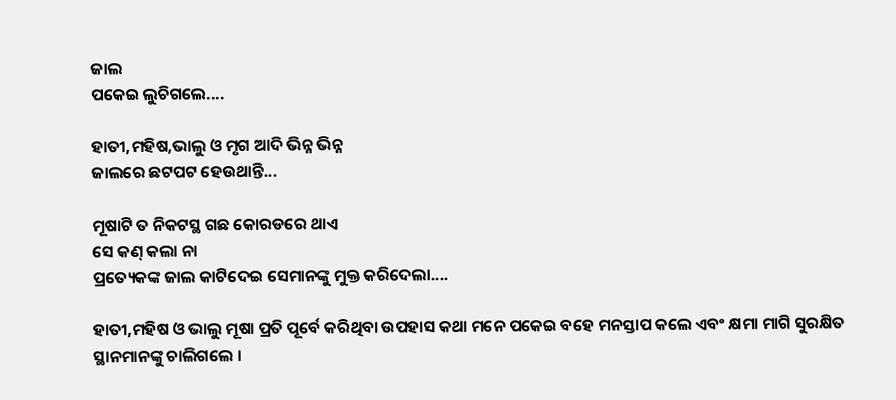ଜାଲ
ପକେଇ ଲୁଚିଗଲେ....

ହାତୀ,ମହିଷ,ଭାଲୁ ଓ ମୃଗ ଆଦି ଭିନ୍ନ ଭିନ୍ନ
ଜାଲରେ ଛଟପଟ ହେଉଥାନ୍ତି...

ମୂଷାଟି ତ ନିକଟସ୍ଥ ଗଛ କୋରଡରେ ଥାଏ
ସେ କଣ୍ କଲା ନା
ପ୍ରତ୍ୟେକଙ୍କ ଜାଲ କାଟିଦେଇ ସେମାନଙ୍କୁ ମୁକ୍ତ କରିଦେଲା....

ହାତୀ,ମହିଷ ଓ ଭାଲୁ ମୂଷା ପ୍ରତି ପୂର୍ବେ କରିଥିବା ଉପହାସ କଥା ମନେ ପକେଇ ବହେ ମନସ୍ତାପ କଲେ ଏବଂ କ୍ଷମା ମାଗି ସୁରକ୍ଷିତ ସ୍ଥାନମାନଙ୍କୁ ଚାଲିଗଲେ ।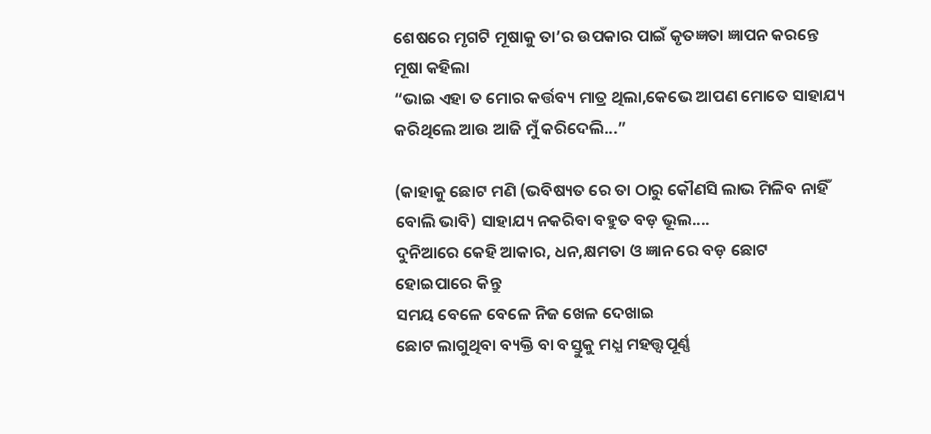ଶେଷରେ ମୃଗଟି ମୂଷାକୁ ତା’ର ଉପକାର ପାଇଁ କୃତଜ୍ଞତା ଜ୍ଞାପନ କରନ୍ତେ
ମୂଷା କହିଲା
“ଭାଇ ଏହା ତ ମୋର କର୍ତ୍ତବ୍ୟ ମାତ୍ର ଥିଲା,କେଭେ ଆପଣ ମୋତେ ସାହାଯ୍ୟ କରିଥିଲେ ଆଉ ଆଜି ମୁଁ କରିଦେଲି...”

(କାହାକୁ ଛୋଟ ମଣି (ଭବିଷ୍ୟତ ରେ ତା ଠାରୁ କୌଣସି ଲାଭ ମିଳିବ ନାହିଁ ବୋଲି ଭାବି) ସାହାଯ୍ୟ ନକରିବା ବହୁତ ବଡ଼ ଭୂଲ....
ଦୁନିଆରେ କେହି ଆକାର, ଧନ,କ୍ଷମତା ଓ ଜ୍ଞାନ ରେ ବଡ଼ ଛୋଟ ହୋଇପାରେ କିନ୍ତୁ
ସମୟ ବେଳେ ବେଳେ ନିଜ ଖେଳ ଦେଖାଇ
ଛୋଟ ଲାଗୁଥିବା ବ୍ୟକ୍ତି ବା ବସ୍ତୁକୁ ମଧ୍ଯ ମହତ୍ତ୍ୱପୂର୍ଣ୍ଣ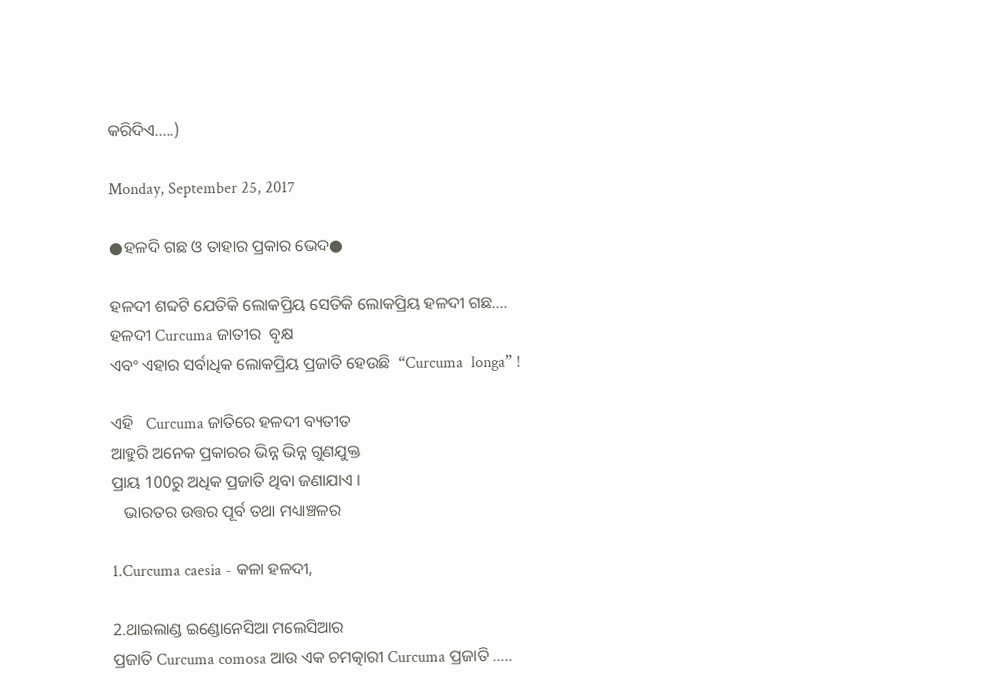କରିଦିଏ.....)

Monday, September 25, 2017

●ହଳଦି ଗଛ ଓ ତାହାର ପ୍ରକାର ଭେଦ●

ହଳଦୀ ଶବ୍ଦଟି ଯେତିକି ଲୋକପ୍ରିୟ ସେତିକି ଲୋକପ୍ରିୟ ହଳଦୀ ଗଛ....
ହଳଦୀ Curcuma ଜାତୀର  ବୃକ୍ଷ
ଏବଂ ଏହାର ସର୍ବାଧିକ ଲୋକପ୍ରିୟ ପ୍ରଜାତି ହେଉଛି  “Curcuma  longa” !

ଏହି   Curcuma ଜାତିରେ ହଳଦୀ ବ୍ୟତୀତ
ଆହୁରି ଅନେକ ପ୍ରକାରର ଭିନ୍ନ ଭିନ୍ନ ଗୁଣଯୁକ୍ତ
ପ୍ରାୟ 100ରୁ ଅଧିକ ପ୍ରଜାତି ଥିବା ଜଣାଯାଏ ।
   ଭାରତର ଉତ୍ତର ପୂର୍ବ ତଥା ମଧ୍ୟାଞ୍ଚଳର

1.Curcuma caesia - କଳା ହଳଦୀ,

2.ଥାଇଲାଣ୍ଡ ଇଣ୍ଡୋନେସିଆ ମଲେସିଆର
ପ୍ରଜାତି Curcuma comosa ଆଉ ଏକ ଚମତ୍କାରୀ Curcuma ପ୍ରଜାତି .....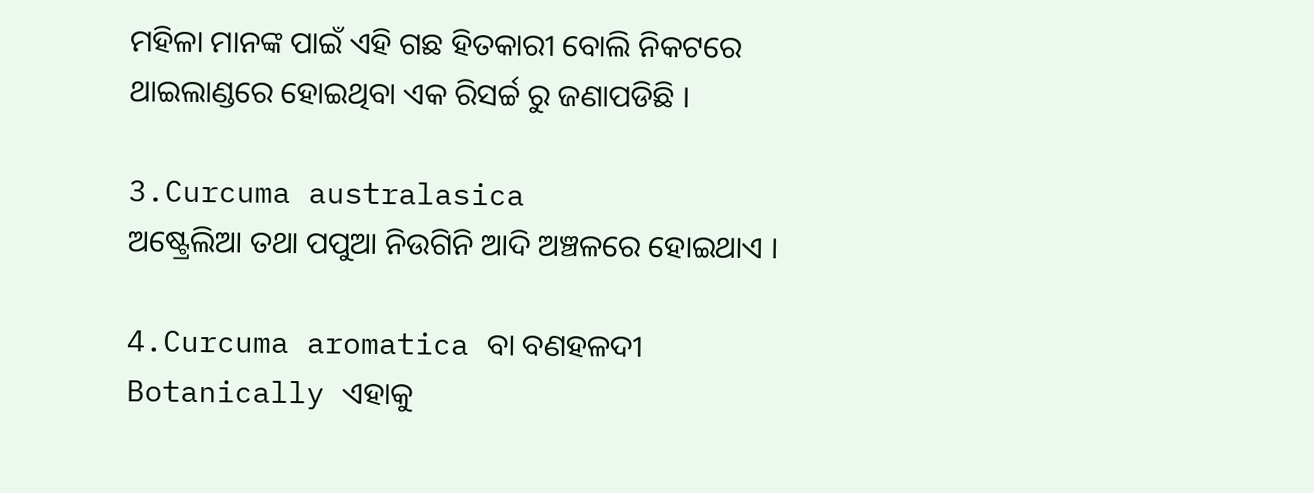ମହିଳା ମାନଙ୍କ ପାଇଁ ଏହି ଗଛ ହିତକାରୀ ବୋଲି ନିକଟରେ ଥାଇଲାଣ୍ଡରେ ହୋଇଥିବା ଏକ ରିସର୍ଚ୍ଚ ରୁ ଜଣାପଡିଛି ।

3.Curcuma australasica
ଅଷ୍ଟ୍ରେଲିଆ ତଥା ପପୁଆ ନିଉଗିନି ଆଦି ଅଞ୍ଚଳରେ ହୋଇଥାଏ ।

4.Curcuma aromatica ବା ବଣହଳଦୀ
Botanically ଏହାକୁ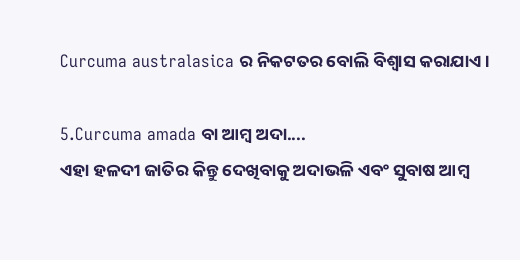Curcuma australasica ର ନିକଟତର ବୋଲି ବିଶ୍ବାସ କରାଯାଏ ।

5.Curcuma amada ବା ଆମ୍ବ ଅଦା....
ଏହା ହଳଦୀ ଜାତିର କିନ୍ତୁ ଦେଖିବାକୁ ଅଦାଭଳି ଏବଂ ସୁବାଷ ଆମ୍ବ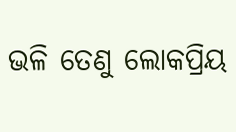ଭଳି ତେଣୁ ଲୋକପ୍ରିୟ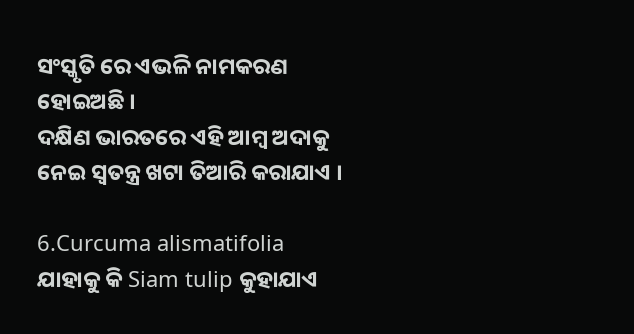ସଂସ୍କୃତି ରେ ଏଭଳି ନାମକରଣ ହୋଇଅଛି ।
ଦକ୍ଷିଣ ଭାରତରେ ଏହି ଆମ୍ବ ଅଦାକୁ ନେଇ ସ୍ବତନ୍ତ୍ର ଖଟା ତିଆରି କରାଯାଏ ।

6.Curcuma alismatifolia ଯାହାକୁ କି Siam tulip କୁହାଯାଏ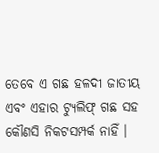ତେବେ ଏ ଗଛ ହଳଦୀ ଜାତୀୟ ଏବଂ ଏହାର ଟ୍ୟୁଲିଫ୍ ଗଛ ସହ କୌଣସି ନିକଟସମ୍ପର୍କ ନାହିଁ ।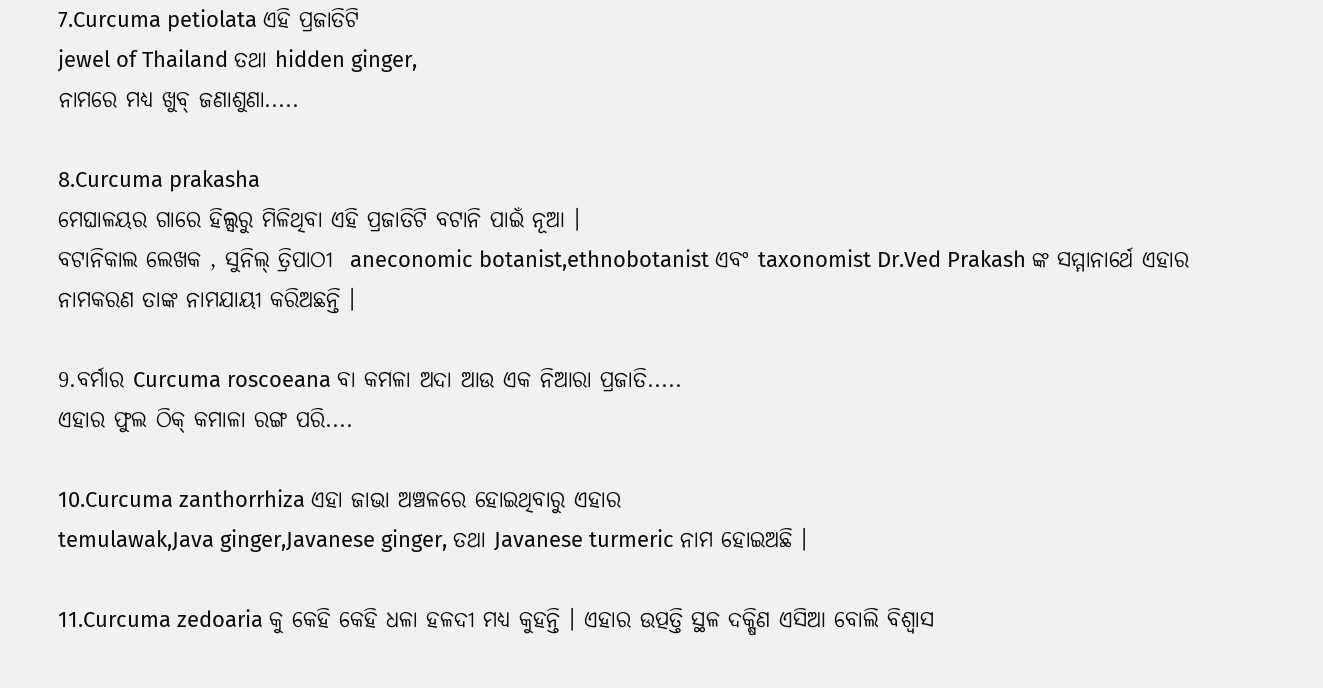7.Curcuma petiolata ଏହି ପ୍ରଜାତିଟି
jewel of Thailand ତଥା hidden ginger,
ନାମରେ ମଧ୍ୟ ଖୁବ୍ ଜଣାଶୁଣା.....

8.Curcuma prakasha
ମେଘାଳୟର ଗାରେ ହିଲ୍ସରୁ ମିଳିଥିବା ଏହି ପ୍ରଜାତିଟି ବଟାନି ପାଇଁ ନୂଆ ।
ବଟାନିକାଲ ଲେଖକ , ସୁନିଲ୍ ତ୍ରିପାଠୀ  aneconomic botanist,ethnobotanist ଏବଂ taxonomist Dr.Ved Prakash ଙ୍କ ସମ୍ମାନାର୍ଥେ ଏହାର ନାମକରଣ ତାଙ୍କ ନାମଯାୟୀ କରିଅଛନ୍ତି ।

9.ବର୍ମାର Curcuma roscoeana ବା କମଳା ଅଦା ଆଉ ଏକ ନିଆରା ପ୍ରଜାତି.....
ଏହାର ଫୁଲ ଠିକ୍ କମାଳା ରଙ୍ଗ ପରି....

10.Curcuma zanthorrhiza ଏହା ଜାଭା ଅଞ୍ଚଳରେ ହୋଇଥିବାରୁ ଏହାର
temulawak,Java ginger,Javanese ginger, ତଥା Javanese turmeric ନାମ ହୋଇଅଛି ।

11.Curcuma zedoaria କୁ କେହି କେହି ଧଳା ହଳଦୀ ମଧ୍ୟ କୁହନ୍ତି । ଏହାର ଉତ୍ପତ୍ତି ସ୍ଥଳ ଦକ୍ଷିଣ ଏସିଆ ବୋଲି ବିଶ୍ବାସ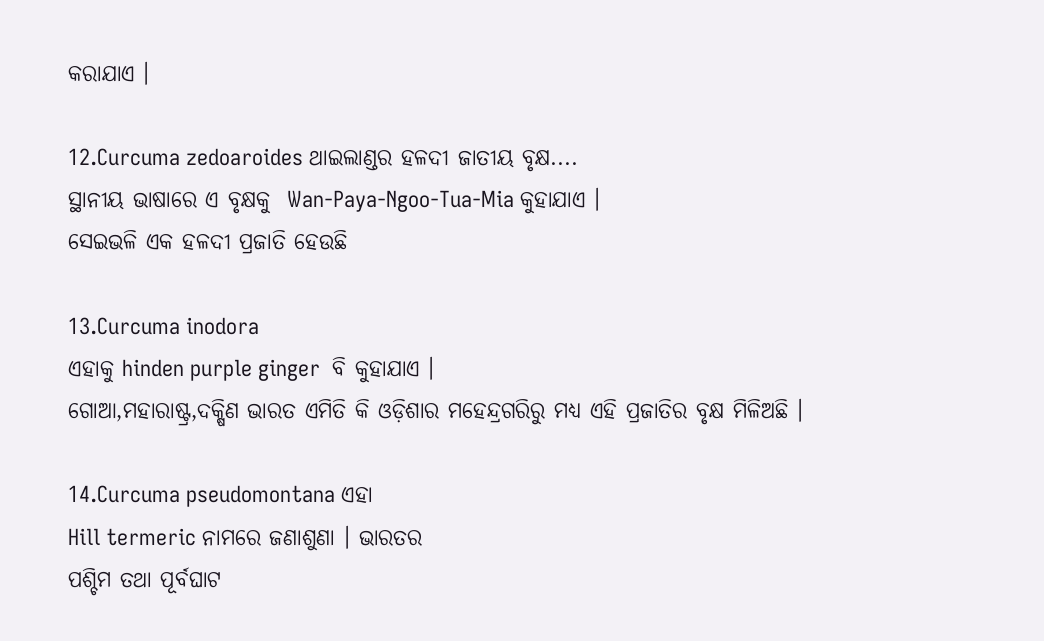କରାଯାଏ ।

12.Curcuma zedoaroides ଥାଇଲାଣ୍ଡର ହଳଦୀ ଜାତୀୟ ବୃକ୍ଷ....
ସ୍ଥାନୀୟ ଭାଷାରେ ଏ ବୃକ୍ଷକୁ  Wan-Paya-Ngoo-Tua-Mia କୁହାଯାଏ ।
ସେଇଭଳି ଏକ ହଳଦୀ ପ୍ରଜାତି ହେଉଛି

13.Curcuma inodora
ଏହାକୁ hinden purple ginger  ବି କୁହାଯାଏ ।
ଗୋଆ,ମହାରାଷ୍ଟ୍ର,ଦକ୍ଷିଣ ଭାରତ ଏମିତି କି ଓଡ଼ିଶାର ମହେନ୍ଦ୍ରଗରିରୁ ମଧ୍ୟ ଏହି ପ୍ରଜାତିର ବୃକ୍ଷ ମିଳିଅଛି ।

14.Curcuma pseudomontana ଏହା
Hill termeric ନାମରେ ଜଣାଶୁଣା । ଭାରତର
ପଶ୍ଚିମ ତଥା ପୂର୍ବଘାଟ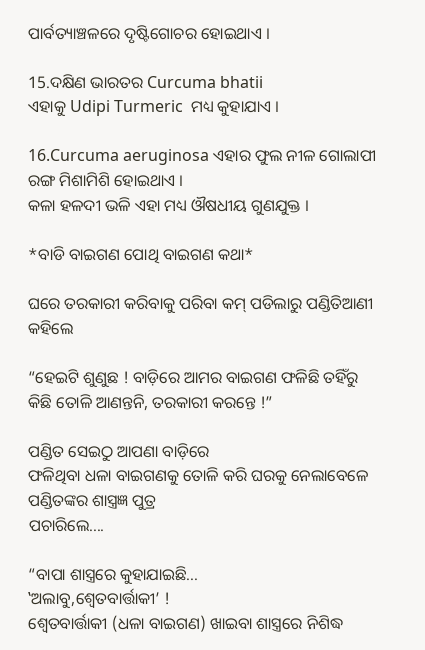ପାର୍ବତ୍ୟାଞ୍ଚଳରେ ଦୃଷ୍ଟିଗୋଚର ହୋଇଥାଏ ।

15.ଦକ୍ଷିଣ ଭାରତର Curcuma bhatii
ଏହାକୁ Udipi Turmeric  ମଧ୍ୟ କୁହାଯାଏ ।

16.Curcuma aeruginosa ଏହାର ଫୁଲ ନୀଳ ଗୋଲାପୀ ରଙ୍ଗ ମିଶାମିଶି ହୋଇଥାଏ ।
କଳା ହଳଦୀ ଭଳି ଏହା ମଧ୍ୟ ଔଷଧୀୟ ଗୁଣଯୁକ୍ତ ।

*ବାଡି ବାଇଗଣ ପୋଥି ବାଇଗଣ କଥା*

ଘରେ ତରକାରୀ କରିବାକୁ ପରିବା କମ୍ ପଡିଲାରୁ ପଣ୍ଡିତିଆଣୀ କହିଲେ

“ହେଇଟି ଶୁଣୁଛ ! ବାଡ଼ିରେ ଆମର ବାଇଗଣ ଫଳିଛି ତହିଁରୁ କିଛି ତୋଳି ଆଣନ୍ତନି, ତରକାରୀ କରନ୍ତେ !”

ପଣ୍ଡିତ ସେଇଠୁ ଆପଣା ବାଡ଼ିରେ
ଫଳିଥିବା ଧଳା ବାଇଗଣକୁ ତୋଳି କରି ଘରକୁ ନେଲାବେଳେ ପଣ୍ଡିତଙ୍କର ଶାସ୍ତ୍ରଜ୍ଞ ପୁତ୍ର
ପଚାରିଲେ....

“ବାପା ଶାସ୍ତ୍ରରେ କୁହାଯାଇଛି...
‛ଅଲାବୁ,ଶ୍ବେତବାର୍ତ୍ତାକୀ’ !
ଶ୍ବେତବାର୍ତ୍ତାକୀ (ଧଳା ବାଇଗଣ) ଖାଇବା ଶାସ୍ତ୍ରରେ ନିଶିଦ୍ଧ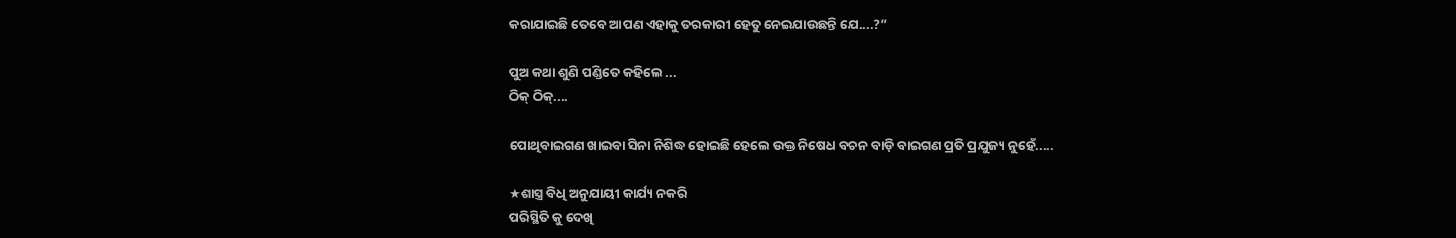କରାଯାଇଛି ତେବେ ଆପଣ ଏହାକୁ ତରକାରୀ ହେତୁ ନେଇଯାଉଛନ୍ତି ଯେ....?”

ପୁଅ କଥା ଶୁଣି ପଣ୍ଡିତେ କହିଲେ ...
ଠିକ୍ ଠିକ୍....

ପୋଥିବାଇଗଣ ଖାଇବା ସିନା ନିଶିଦ୍ଧ ହୋଇଛି ହେଲେ ଉକ୍ତ ନିଷେଧ ବଚନ ବାଡ଼ି ବାଇଗଣ ପ୍ରତି ପ୍ରଯୁଜ୍ୟ ନୁହେଁ.....

★ଶାସ୍ତ୍ର ବିଧି ଅନୁଯାୟୀ କାର୍ଯ୍ୟ ନକରି
ପରିସ୍ଥିତି କୁ ଦେଖି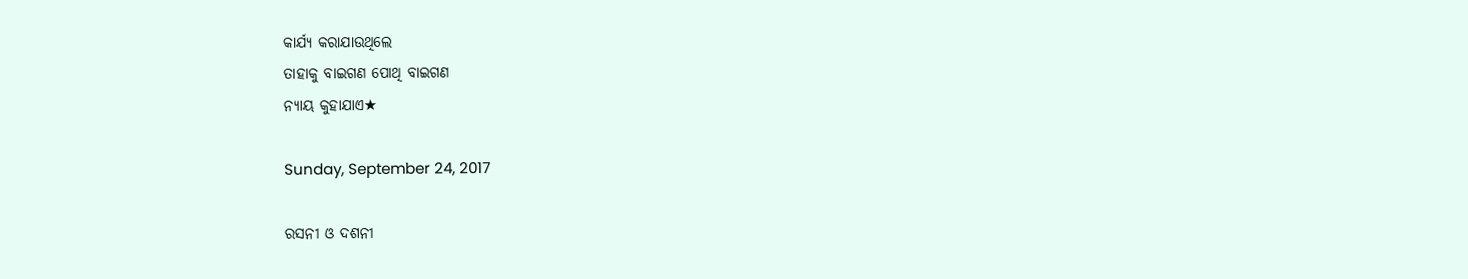କାର୍ଯ୍ୟ କରାଯାଉଥିଲେ
ତାହାକୁ ବାଇଗଣ ପୋଥି ବାଇଗଣ
ନ୍ୟାୟ କୁହାଯାଏ★

Sunday, September 24, 2017

ରସନୀ ଓ ଦଶନୀ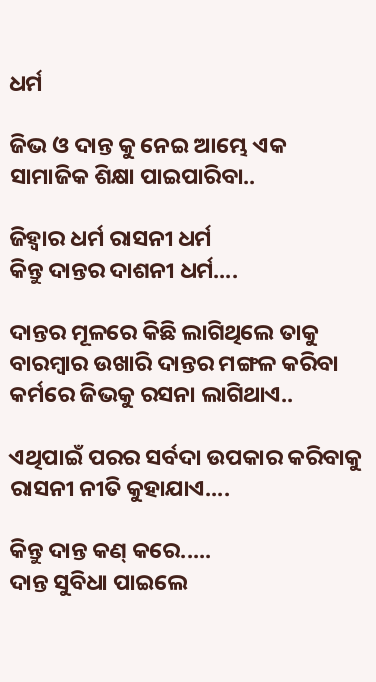ଧର୍ମ

ଜିଭ ଓ ଦାନ୍ତ କୁ ନେଇ ଆମ୍ଭେ ଏକ ସାମାଜିକ ଶିକ୍ଷା ପାଇପାରିବା..

ଜିହ୍ବାର ଧର୍ମ ରାସନୀ ଧର୍ମ
କିନ୍ତୁ ଦାନ୍ତର ଦାଶନୀ ଧର୍ମ....

ଦାନ୍ତର ମୂଳରେ କିଛି ଲାଗିଥିଲେ ତାକୁ ବାରମ୍ବାର ଉଖାରି ଦାନ୍ତର ମଙ୍ଗଳ କରିବା କର୍ମରେ ଜିଭକୁ ରସନା ଲାଗିଥାଏ..

ଏଥିପାଇଁ ପରର ସର୍ବଦା ଉପକାର କରିବାକୁ
ରାସନୀ ନୀତି କୁହାଯାଏ....

କିନ୍ତୁ ଦାନ୍ତ କଣ୍ କରେ.....
ଦାନ୍ତ ସୁବିଧା ପାଇଲେ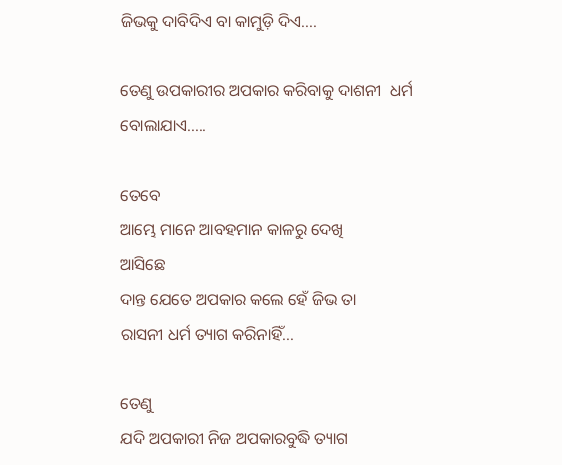ଜିଭକୁ ଦାବିଦିଏ ବା କାମୁଡ଼ି ଦିଏ....

ତେଣୁ ଉପକାରୀର ଅପକାର କରିବାକୁ ଦାଶନୀ  ଧର୍ମ ବୋଲାଯାଏ.....

ତେବେ
ଆମ୍ଭେ ମାନେ ଆବହମାନ କାଳରୁ ଦେଖି
ଆସିଛେ
ଦାନ୍ତ ଯେତେ ଅପକାର କଲେ ହେଁ ଜିଭ ତା
ରାସନୀ ଧର୍ମ ତ୍ୟାଗ କରିନାହିଁ...

ତେଣୁ
ଯଦି ଅପକାରୀ ନିଜ ଅପକାରବୁଦ୍ଧି ତ୍ୟାଗ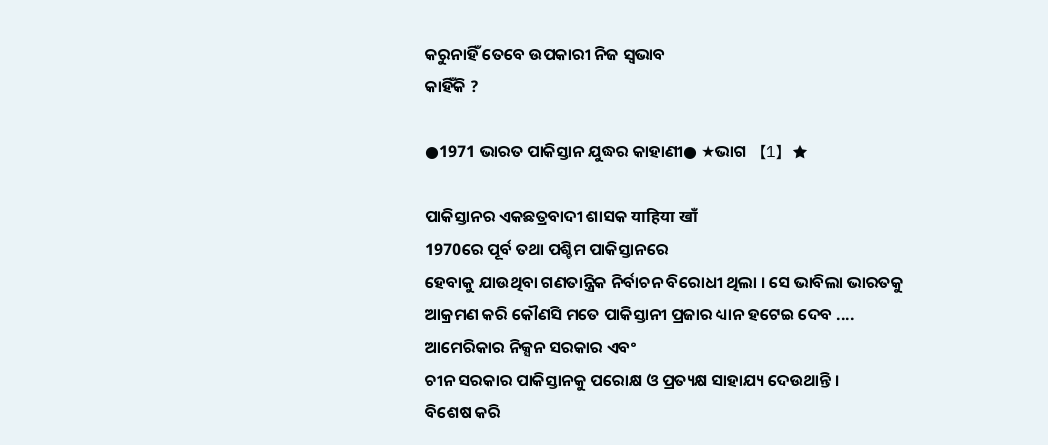କରୁନାହିଁ ତେବେ ଉପକାରୀ ନିଜ ସ୍ବଭାବ
କାହିଁକି ?

●1971 ଭାରତ ପାକିସ୍ତାନ ଯୁଦ୍ଧର କାହାଣୀ● ★ଭାଗ 【1】★

ପାକିସ୍ତାନର ଏକଛତ୍ରବାଦୀ ଶାସକ याहिया खाँ
1970ରେ ପୂର୍ବ ତଥା ପଶ୍ଚିମ ପାକିସ୍ତାନରେ
ହେବାକୁ ଯାଉଥିବା ଗଣତାନ୍ତ୍ରିକ ନିର୍ବାଚନ ବିରୋଧୀ ଥିଲା । ସେ ଭାବିଲା ଭାରତକୁ
ଆକ୍ରମଣ କରି କୌଣସି ମତେ ପାକିସ୍ତାନୀ ପ୍ରଜାର ଧ୍ୟାନ ହଟେଇ ଦେବ ....
ଆମେରିକାର ନିକ୍ସନ ସରକାର ଏବଂ
ଚୀନ ସରକାର ପାକିସ୍ତାନକୁ ପରୋକ୍ଷ ଓ ପ୍ରତ୍ୟକ୍ଷ ସାହାଯ୍ୟ ଦେଉଥାନ୍ତି ।
ବିଶେଷ କରି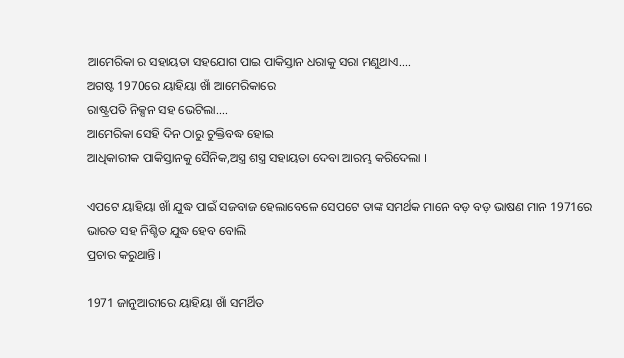ଆମେରିକା ର ସହାୟତା ସହଯୋଗ ପାଇ ପାକିସ୍ତାନ ଧରାକୁ ସରା ମଣୁଥାଏ....
ଅଗଷ୍ଟ 1970ରେ ୟାହିୟା ଖାଁ ଆମେରିକାରେ
ରାଷ୍ଟ୍ରପତି ନିକ୍ସନ ସହ ଭେଟିଲା....
ଆମେରିକା ସେହି ଦିନ ଠାରୁ ଚୁକ୍ତିବଦ୍ଧ ହୋଇ
ଆଧିକାରୀକ ପାକିସ୍ତାନକୁ ସୈନିକ,ଅସ୍ତ୍ର ଶସ୍ତ୍ର ସହାୟତା ଦେବା ଆରମ୍ଭ କରିଦେଲା ।

ଏପଟେ ୟାହିୟା ଖାଁ ଯୁଦ୍ଧ ପାଇଁ ସଜବାଜ ହେଲାବେଳେ ସେପଟେ ତାଙ୍କ ସମର୍ଥକ ମାନେ ବଡ଼ ବଡ଼ ଭାଷଣ ମାନ 1971ରେ
ଭାରତ ସହ ନିଶ୍ଚିତ ଯୁଦ୍ଧ ହେବ ବୋଲି
ପ୍ରଚାର କରୁଥାନ୍ତି ।

1971 ଜାନୁଆରୀରେ ୟାହିୟା ଖାଁ ସମର୍ଥିତ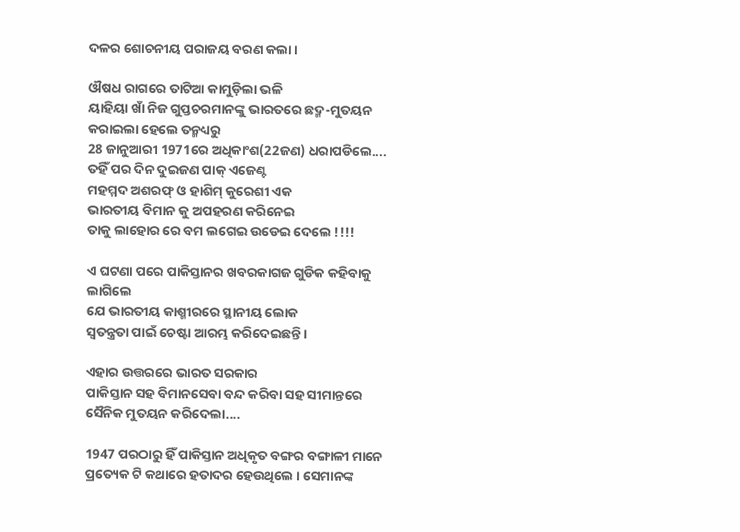ଦଳର ଶୋଚନୀୟ ପରାଜୟ ବରଣ କଲା ।

ଔଷଧ ରାଗରେ ତାଟିଆ କାମୁଡ଼ିଲା ଭଳି
ୟାହିୟା ଖାଁ ନିଜ ଗୁପ୍ତଚରମାନଙ୍କୁ ଭାରତରେ ଛଦ୍ମ-ମୁତୟନ କରାଇଲା ହେଲେ ତନ୍ମଧ୍ୟରୁ
28 ଜାନୁଆରୀ 1971ରେ ଅଧିକାଂଶ(22ଜଣ) ଧରାପଡିଲେ....
ତହିଁ ପର ଦିନ ଦୁଇଜଣ ପାକ୍ ଏଜେଣ୍ଟ
ମହମ୍ମଦ ଅଶରଫ୍ ଓ ହାଶିମ୍ କୁରେଶୀ ଏକ
ଭାରତୀୟ ବିମାନ କୁ ଅପହରଣ କରିନେଇ
ତାକୁ ଲାହୋର ରେ ବମ ଲଗେଇ ଉଡେଇ ଦେଲେ !!!!

ଏ ଘଟଣା ପରେ ପାକିସ୍ତାନର ଖବରକାଗଜ ଗୁଡିକ କହିବାକୁ ଲାଗିଲେ
ଯେ ଭାରତୀୟ କାଶ୍ମୀରରେ ସ୍ଥାନୀୟ ଲୋକ
ସ୍ବତନ୍ତ୍ରତା ପାଇଁ ଚେଷ୍ଟା ଆରମ୍ଭ କରିଦେଇଛନ୍ତି ।

ଏହାର ଉତ୍ତରରେ ଭାରତ ସରକାର
ପାକିସ୍ତାନ ସହ ବିମାନସେବା ବନ୍ଦ କରିବା ସହ ସୀମାନ୍ତରେ ସୈନିକ ମୁତୟନ କରିଦେଲା....

1947 ପରଠାରୁ ହିଁ ପାକିସ୍ତାନ ଅଧିକୃତ ବଙ୍ଗର ବଙ୍ଗାଳୀ ମାନେ ପ୍ରତ୍ୟେକ ଟି କଥାରେ ହତାଦର ହେଉଥିଲେ । ସେମାନଙ୍କ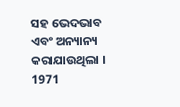ସହ ଭେଦଭାବ ଏବଂ ଅନ୍ୟାନ୍ୟ କରାଯାଉଥିଲା ।
1971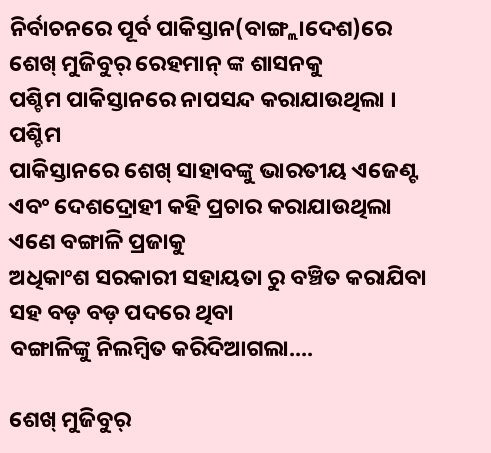ନିର୍ବାଚନରେ ପୂର୍ବ ପାକିସ୍ତାନ(ବାଙ୍ଗ୍ଲାଦେଶ)ରେ
ଶେଖ୍ ମୁଜିବୁର୍ ରେହମାନ୍ ଙ୍କ ଶାସନକୁ
ପଶ୍ଚିମ ପାକିସ୍ତାନରେ ନାପସନ୍ଦ କରାଯାଉଥିଲା । ପଶ୍ଚିମ
ପାକିସ୍ତାନରେ ଶେଖ୍ ସାହାବଙ୍କୁ ଭାରତୀୟ ଏଜେଣ୍ଟ ଏବଂ ଦେଶଦ୍ରୋହୀ କହି ପ୍ରଚାର କରାଯାଉଥିଲା ଏଣେ ବଙ୍ଗାଳି ପ୍ରଜାକୁ
ଅଧିକାଂଶ ସରକାରୀ ସହାୟତା ରୁ ବଞ୍ଚିତ କରାଯିବା ସହ ବଡ଼ ବଡ଼ ପଦରେ ଥିବା
ବଙ୍ଗାଳିଙ୍କୁ ନିଲମ୍ବିତ କରିଦିଆଗଲା....

ଶେଖ୍ ମୁଜିବୁର୍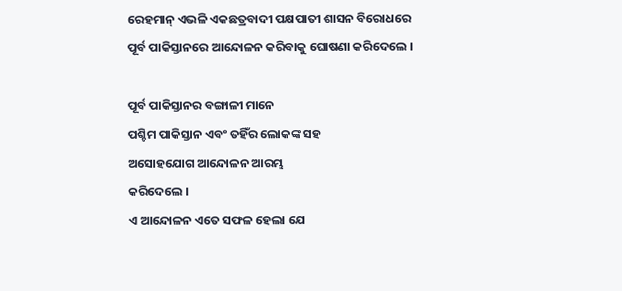ରେହମାନ୍ ଏଭଳି ଏକଛତ୍ରବାଦୀ ପକ୍ଷପାତୀ ଶାସନ ବିରୋଧରେ
ପୂର୍ବ ପାକିସ୍ତାନରେ ଆନ୍ଦୋଳନ କରିବାକୁ ଘୋଷଣା କରିଦେଲେ ।

ପୂର୍ବ ପାକିସ୍ତାନର ବଙ୍ଗାଳୀ ମାନେ
ପଶ୍ଚିମ ପାକିସ୍ତାନ ଏବଂ ତହିଁର ଲୋକଙ୍କ ସହ
ଅସୋହଯୋଗ ଆନ୍ଦୋଳନ ଆରମ୍ଭ
କରିଦେଲେ ।
ଏ ଆନ୍ଦୋଳନ ଏତେ ସଫଳ ହେଲା ଯେ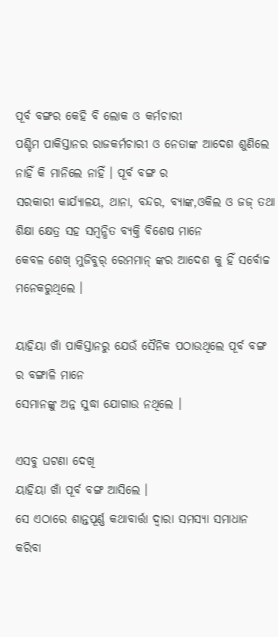ପୂର୍ବ ବଙ୍ଗର କେହି ବି ଲୋକ ଓ କର୍ମଚାରୀ
ପଶ୍ଚିମ ପାକିସ୍ତାନର ରାଜକର୍ମଚାରୀ ଓ ନେତାଙ୍କ ଆଦେଶ ଶୁଣିଲେ ନାହିଁ କି ମାନିଲେ ନାହିଁ । ପୂର୍ବ ବଙ୍ଗ ର
ସରକାରୀ କାର୍ଯ୍ୟାଳୟ, ଥାନା, ବନ୍ଦର, ବ୍ୟାଙ୍କ,ଓକିଲ ଓ ଜଜ୍ ତଥା ଶିକ୍ଷା କ୍ଷେତ୍ର ସହ ସମ୍ବନ୍ଧିତ ବ୍ୟକ୍ତି ବିଶେଷ ମାନେ
କେବଳ ଶେଖ୍ ମୁଜିବୁର୍ ରେମମାନ୍ ଙ୍କର ଆଦେଶ କୁ ହିଁ ସର୍ବୋଚ୍ଚ ମନେକରୁଥିଲେ ।

ୟାହିୟା ଖାଁ ପାକିସ୍ତାନରୁ ଯେଉଁ ସୈନିକ ପଠାଉଥିଲେ ପୂର୍ବ ବଙ୍ଗ ର ବଙ୍ଗାଳି ମାନେ
ସେମାନଙ୍କୁ ଅନ୍ନ ସୁଦ୍ଧା ଯୋଗାଉ ନଥିଲେ ।

ଏସବୁ ଘଟଣା ଦେଖି
ୟାହିୟା ଖାଁ ପୂର୍ବ ବଙ୍ଗ ଆସିଲେ ।
ସେ ଏଠାରେ ଶାନ୍ତପୂର୍ଣ୍ଣ କଥାବାର୍ତ୍ତା ଦ୍ବାରା ସମସ୍ୟା ସମାଧାନ କରିବା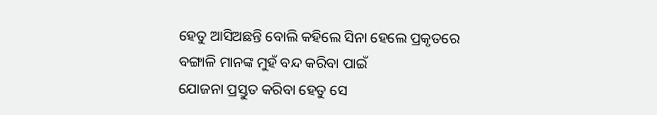ହେତୁ ଆସିଅଛନ୍ତି ବୋଲି କହିଲେ ସିନା ହେଲେ ପ୍ରକୃତରେ
ବଙ୍ଗାଳି ମାନଙ୍କ ମୁହଁ ବନ୍ଦ କରିବା ପାଇଁ
ଯୋଜନା ପ୍ରସ୍ତୁତ କରିବା ହେତୁ ସେ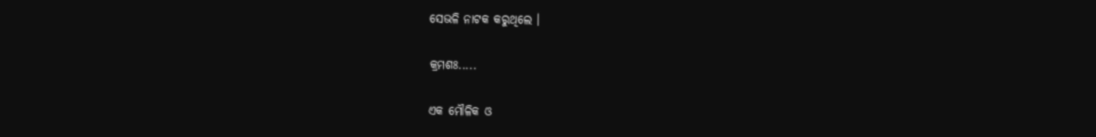ସେଭଳି ନାଟକ କରୁଥିଲେ ।

କ୍ରମଶଃ.....

ଏକ ମୌଳିକ ଓ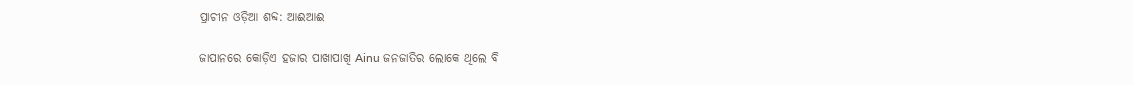ପ୍ରାଚୀନ ଓଡ଼ିଆ ଶବ୍ଦ: ଆଈଆଈ

ଜାପାନରେ କୋଡ଼ିଏ ହଜାର ପାଖାପାଖି Ainu ଜନଜାତିର ଲୋକେ ଥିଲେ ବି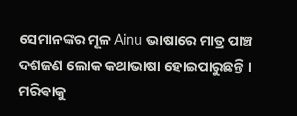ସେମାନଙ୍କର ମୂଳ Ainu ଭାଷାରେ ମାତ୍ର ପାଞ୍ଚ ଦଶଜଣ ଲୋକ କଥାଭାଷା ହୋଇପାରୁଛନ୍ତି । ମରିଵାକୁ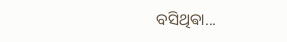ବସିଥିଵା...